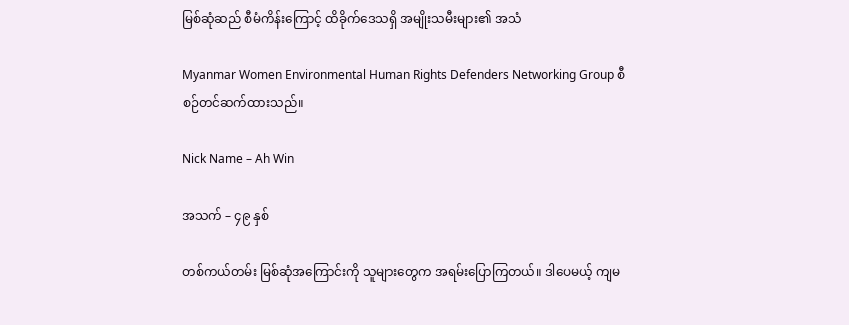မြစ်ဆုံဆည် စီမံကိန်းကြောင့် ထိခိုက်ဒေသရှိ အမျိုးသမီးများ၏ အသံ

Myanmar Women Environmental Human Rights Defenders Networking Group စီစဉ်တင်ဆက်ထားသည်။

Nick Name – Ah Win

အသက် – ၄၉ နှစ်

တစ်ကယ်တမ်း မြစ်ဆုံအကြောင်းကို သူများတွေက အရမ်းပြောကြတယ်။ ဒါပေမယ့် ကျမ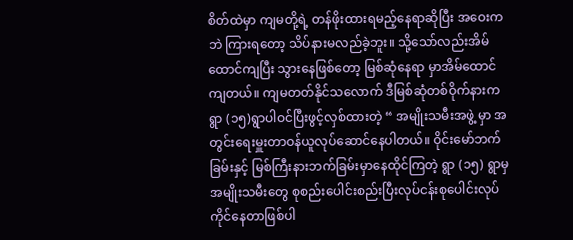စိတ်ထဲမှာ ကျမတို့ရဲ့ တန်ဖိုးထားရမည့်နေရာဆိုပြီး အဝေးကဘဲ ကြားရတော့ သိပ်နားမလည်ခဲ့ဘူး။ သို့သော်လည်းအိမ်ထောင်ကျပြီး သွားနေဖြစ်တော့ မြစ်ဆုံနေရာ မှာအိမ်ထောင်ကျတယ်။ ကျမတတ်နိုင်သလောက် ဒီမြစ်ဆုံတစ်ဝိုက်နားက ရွာ (၁၅)ရွာပါဝင်ပြီးဖွင့်လှစ်ထားတဲ့ “ အမျိုးသမီးအဖွဲ့ မှာ အတွင်းရေးမှူးတာဝန်ယူလုပ်ဆောင်နေပါတယ်။ ဝိုင်းမော်ဘက်ခြမ်းနှင့် မြစ်ကြီးနားဘက်ခြမ်းမှာနေထိုင်ကြတဲ့ ရွာ (၁၅) ရွာမှ အမျိုးသမီးတွေ စုစည်းပေါင်းစည်းပြီးလုပ်ငန်းစုပေါင်းလုပ်ကိုင်နေတာဖြစ်ပါ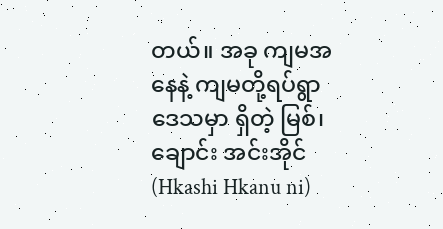တယ်။ အခု ကျမအနေနဲ့ ကျမတို့ရပ်ရွာဒေသမှာ ရှိတဲ့ မြစ်၊ချောင်း အင်းအိုင် (Hkashi Hkanu ni)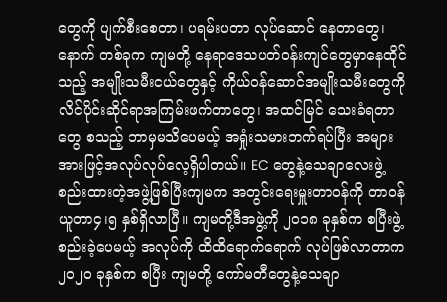တွေကို ပျက်စီးစေတာ၊ ပရမ်းပတာ လုပ်ဆောင် နေတာတွေ၊နောက် တစ်ခုက ကျမတို့ နေရာဒေသပတ်ဝန်းကျင်တွေမှာနေထိုင်သည့် အမျိုးသမီးငယ်တွေနှင့် ကိုယ်ဝန်ဆောင်အမျိုးသမီးတွေကို လိင်ပိုင်းဆိုင်ရာအကြမ်းဖက်တာတွေ၊ အထင်မြင် သေးခံရတာတွေ စသည့် ဘာမှမသိပေမယ့် အရှုံးသမားဘက်ရပ်ပြီး အများအားဖြင့်အလုပ်လုပ်လေ့ရှိပါတယ်။ EC တွေနဲ့သေချာလေးဖွဲ့စည်းထားတဲ့အဖွဲ့ဖြစ်ပြီးကျမက အတွင်းရေးမှူးတာဝန်ကို တာဝန်ယူတာ၄၊၅ နှစ်ရှိလာပြီ။ ကျမတို့ဒီအဖွဲ့ကို ၂၀၁၈ ခုနှစ်က စပြီးဖွဲ့စည်းခဲ့ပေမယ့် အလုပ်ကို ထိထိရောက်ရောက် လုပ်ဖြစ်လာတာက ၂၀၂၀ ခုနှစ်က စပြီး ကျမတို့ ကော်မတီတွေနဲ့သေချာ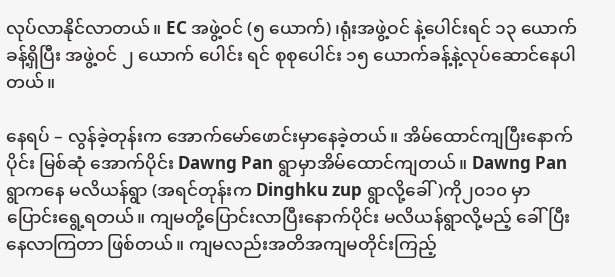လုပ်လာနိုင်လာတယ်။ EC အဖွဲ့ဝင် (၅ ယောက်)၊ရုံးအဖွဲ့ဝင် နဲ့ပေါင်းရင် ၁၃ ယောက်ခန့်ရှိပြီး အဖွဲ့ဝင် ၂ ယောက် ပေါင်း ရင် စုစုပေါင်း ၁၅ ယောက်ခန့်နဲ့လုပ်ဆောင်နေပါတယ်။

နေရပ် – လွန်ခဲ့တုန်းက အောက်မော်ဖောင်းမှာနေခဲ့တယ်။ အိမ်ထောင်ကျပြီးနောက်ပိုင်း မြစ်ဆုံ အောက်ပိုင်း Dawng Pan ရွာမှာအိမ်ထောင်ကျတယ်။ Dawng Pan ရွာကနေ မလိယန်ရွာ (အရင်တုန်းက Dinghku zup ရွာလို့ခေါ်)ကို၂၀၁၀ မှာ ပြောင်းရွေ့ရတယ်။ ကျမတို့ပြောင်းလာပြီးနောက်ပိုင်း မလိယန်ရွာလို့မည့် ခေါ်ပြီးနေလာကြတာ ဖြစ်တယ်။ ကျမလည်းအတိအကျမတိုင်းကြည့်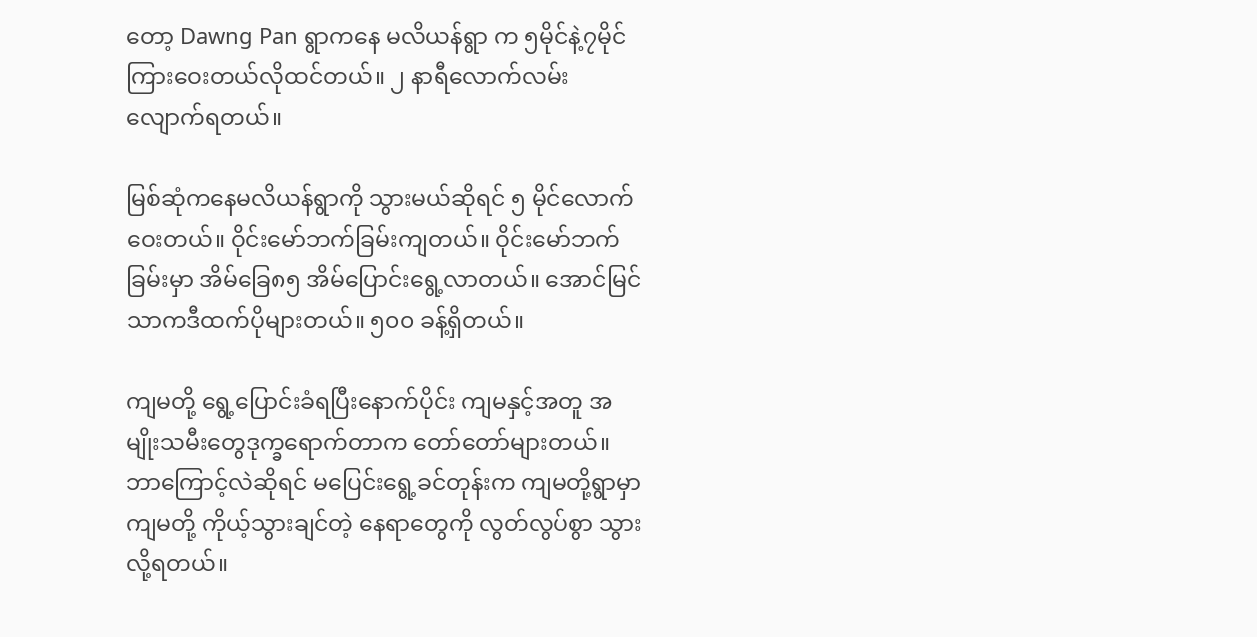တော့ Dawng Pan ရွာကနေ မလိယန်ရွာ က ၅မိုင်နဲ့၇မိုင်ကြားဝေးတယ်လိုထင်တယ်။ ၂ နာရီလောက်လမ်းလျောက်ရတယ်။

မြစ်ဆုံကနေမလိယန်ရွာကို သွားမယ်ဆိုရင် ၅ မိုင်လောက်ဝေးတယ်။ ဝိုင်းမော်ဘက်ခြမ်းကျတယ်။ ဝိုင်းမော်ဘက်ခြမ်းမှာ အိမ်ခြေ၈၅ အိမ်ပြောင်းရွေ့လာတယ်။ အောင်မြင်သာကဒီထက်ပိုများတယ်။ ၅၀၀ ခန့်ရှိတယ်။

ကျမတို့ ရွေ့ပြောင်းခံရပြီးနောက်ပိုင်း ကျမနှင့်အတူ အမျိုးသမီးတွေဒုက္ခရောက်တာက တော်တော်များတယ်။ ဘာကြောင့်လဲဆိုရင် မပြေင်းရွေ့ခင်တုန်းက ကျမတို့ရွာမှာ ကျမတို့ ကိုယ့်သွားချင်တဲ့ နေရာတွေကို လွတ်လွပ်စွာ သွားလို့ရတယ်။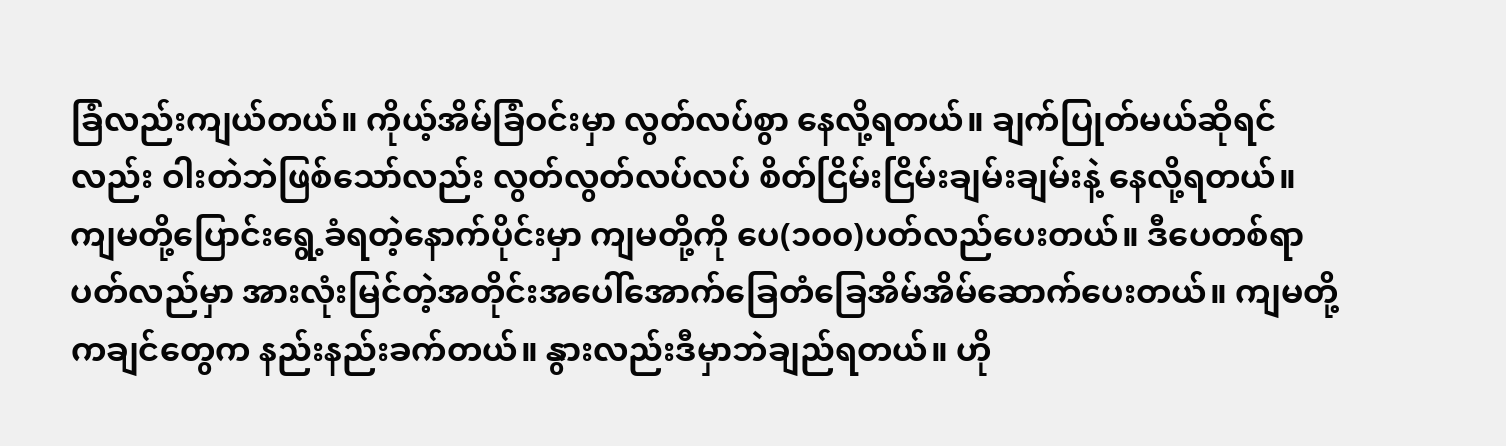ခြံလည်းကျယ်တယ်။ ကိုယ့်အိမ်ခြံဝင်းမှာ လွတ်လပ်စွာ နေလို့ရတယ်။ ချက်ပြုတ်မယ်ဆိုရင်လည်း ဝါးတဲဘဲဖြစ်သော်လည်း လွတ်လွတ်လပ်လပ် စိတ်ငြိမ်းငြိမ်းချမ်းချမ်းနဲ့ နေလို့ရတယ်။ ကျမတို့ပြောင်းရွေ့ခံရတဲ့နောက်ပိုင်းမှာ ကျမတို့ကို ပေ(၁၀၀)ပတ်လည်ပေးတယ်။ ဒီပေတစ်ရာ ပတ်လည်မှာ အားလုံးမြင်တဲ့အတိုင်းအပေါ်အောက်ခြေတံခြေအိမ်အိမ်ဆောက်ပေးတယ်။ ကျမတို့ ကချင်တွေက နည်းနည်းခက်တယ်။ နွားလည်းဒီမှာဘဲချည်ရတယ်။ ဟို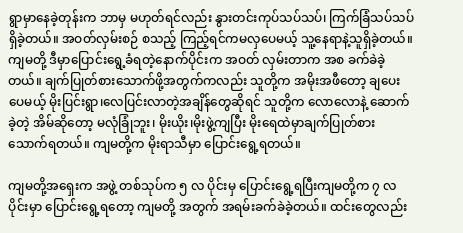ရွာမှာနေခဲ့တုန်းက ဘာမှ မဟုတ်ရင်လည်း နွားတင်းကုပ်သပ်သပ်၊ ကြက်ခြံသပ်သပ်ရှိခဲ့တယ်။ အဝတ်လှမ်းစဉ် စသည့် ကြည့်ရင်ကမလှပေမယ့် သူ့နေရာနဲ့သူရှိခဲ့တယ်။ ကျမတို့ ဒီမှာပြောင်းရွေ့ခံရတဲ့နောက်ပိုင်းက အဝတ် လှမ်းတာက အစ ခက်ခဲခဲ့တယ်။ ချက်ပြုတ်စားသောက်ဖို့အတွက်ကလည်း သူတို့က အမိုးအဖီတော့ ချပေးပေမယ့် မိုးပြင်းရွာ၊လေပြင်းလာတဲ့အချိန်တွေဆိုရင် သူတို့က လောလောနဲ့ ဆောက်ခဲ့တဲ့ အိမ်ဆိုတော့ မလုံခြုံဘူး၊ မိုးယိုး၊မိုးဖွဲ့ကျပြီး မိုးရေထဲမှာချက်ပြုတ်စားသောက်ရတယ်။ ကျမတို့က မိုးရာသီမှာ ပြောင်းရွေ့ရတယ်။

ကျမတို့အရှေးက အဖွဲ့ တစ်သုပ်က ၅ လ ပိုင်းမှ ပြောင်းရွေ့ရပြီးကျမတို့က ၇ လပိုင်းမှာ ပြောင်းရွေ့ရတော့ ကျမတို့ အတွက် အရမ်းခက်ခဲခဲ့တယ်။ ထင်းတွေလည်း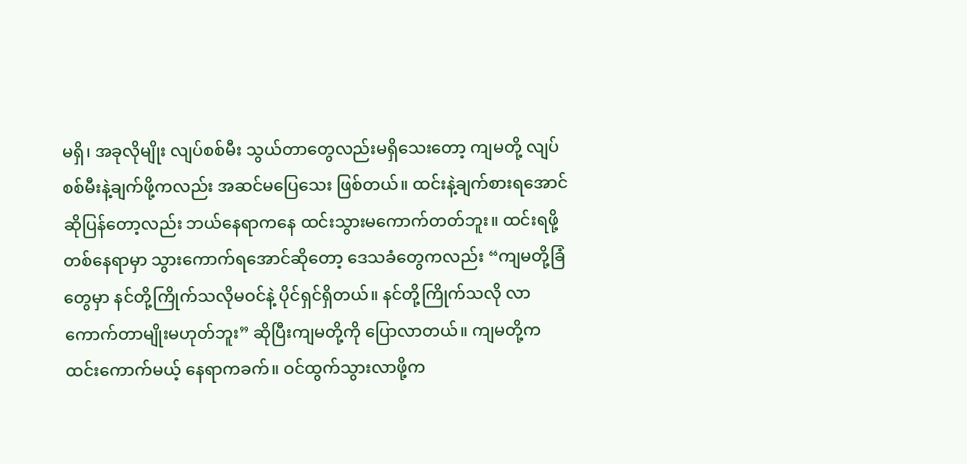မရှိ၊ အခုလိုမျိုး လျပ်စစ်မီး သွယ်တာတွေလည်းမရှိသေးတော့ ကျမတို့ လျပ်စစ်မီးနဲ့ချက်ဖို့ကလည်း အဆင်မပြေသေး ဖြစ်တယ်။ ထင်းနဲ့ချက်စားရအောင်ဆိုပြန်တော့လည်း ဘယ်နေရာကနေ ထင်းသွားမကောက်တတ်ဘူး။ ထင်းရဖို့ တစ်နေရာမှာ သွားကောက်ရအောင်ဆိုတော့ ဒေသခံတွေကလည်း “ကျမတို့ခြံတွေမှာ နင်တို့ကြိုက်သလိုမဝင်နဲ့ ပိုင်ရှင်ရှိတယ်။ နင်တို့ကြိုက်သလို လာကောက်တာမျိုးမဟုတ်ဘူး” ဆိုပြီးကျမတို့ကို ပြောလာတယ်။ ကျမတို့က ထင်းကောက်မယ့်‌ နေရာကခက်။ ဝင်ထွက်သွားလာဖို့က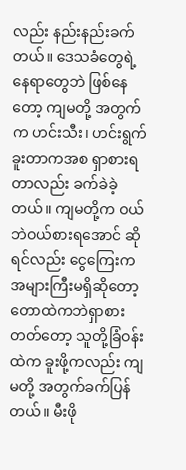လည်း နည်းနည်းခက်တယ်။ ဒေသခံတွေရဲ့နေရာတွေဘဲ ဖြစ်နေတော့ ကျမတို့ အတွက်က ဟင်းသီး၊ ဟင်းရွက်ခူးတာကအစ ရှာစားရတာလည်း ခက်ခဲခဲ့တယ်။ ကျမတို့က ဝယ်ဘဲဝယ်စားရအောင် ဆိုရင်လည်း ငွေကြေးက အများကြီးမရှိဆိုတော့ တောထဲကဘဲရှာစားတတ်တော့ သူတို့ခြံဝန်းထဲက ခူးဖို့ကလည်း ကျမတို့ အတွက်ခက်ပြန်တယ်။ မီးဖို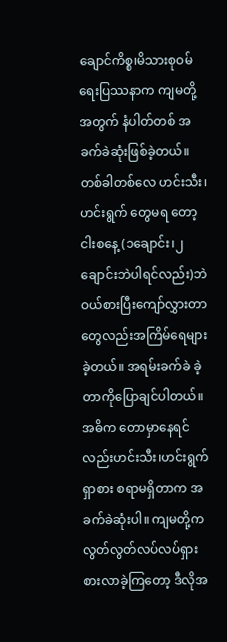ချောင်ကိစ္စ၊မိသားစုဝမ်ရေးပြဿနာက ကျမတို့အတွက် နံပါတ်တစ် အခက်ခဲဆုံးဖြစ်ခဲ့တယ်။ တစ်ခါတစ်လေ ဟင်းသီး၊ဟင်းရွက် တွေမရ တော့ ငါးစနေ့ (၁ချောင်း၊၂ ချောင်းဘဲပါရင်လည်း)ဘဲဝယ်စားပြီးကျော်လွှားတာတွေလည်းအကြိမ်ရေများခဲ့တယ်။ အရမ်းခက်ခဲ ခဲ့တာကိုပြောချင်ပါတယ်။ အဓိက တောမှာနေရင်လည်းဟင်းသီး၊ဟင်းရွက် ရှာစား စရာမရှိတာက အခက်ခဲဆုံးပါ။ ကျမတို့က လွတ်လွတ်လပ်လပ်ရှားစားလာခဲ့ကြတော့ ဒီလိုအ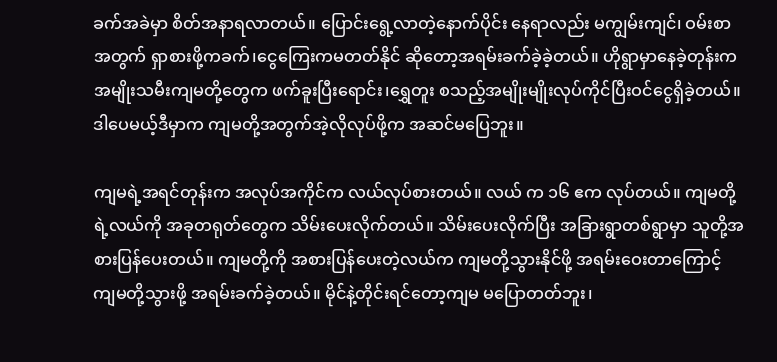ခက်အခဲမှာ စိတ်အနာရလာတယ်။ ပြောင်းရွေ့လာတဲ့နောက်ပိုင်း နေရာလည်း မကျွမ်းကျင်၊ ဝမ်းစာအတွက် ရှာစားဖို့ကခက်၊ငွေကြေးကမတတ်နိုင် ဆိုတော့အရမ်းခက်ခဲ့ခဲ့တယ်။ ဟိုရွာမှာနေခဲ့တုန်းက အမျိုးသမီးကျမတို့တွေက ဖက်ခူးပြီးရောင်း၊ရွှေတူး စသည့်အမျိုးမျိုးလုပ်ကိုင်ပြီးဝင်ငွေရှိခဲ့တယ်။ ဒါပေမယ့်ဒီမှာက ကျမတို့အတွက်အဲ့လိုလုပ်ဖို့က အဆင်မပြေဘူး။

ကျမရဲ့အရင်တုန်းက အလုပ်အကိုင်က လယ်လုပ်စားတယ်။ လယ် က ၁၆ ဧက လုပ်တယ်။ ကျမတို့ရဲ့လယ်ကို အခုတရုတ်တွေက သိမ်းပေးလိုက်တယ်။ သိမ်းပေးလိုက်ပြီး အခြားရွာတစ်ရွာမှာ သူတို့အစားပြန်ပေးတယ်။ ကျမတို့ကို အစားပြန်ပေးတဲ့လယ်က ကျမတို့သွားနိုင်ဖို့ အရမ်းဝေးတာကြောင့် ကျမတို့သွားဖို့ အရမ်းခက်ခဲ့တယ်။ မိုင်နဲ့တိုင်းရင်တော့ကျမ မပြောတတ်ဘူး၊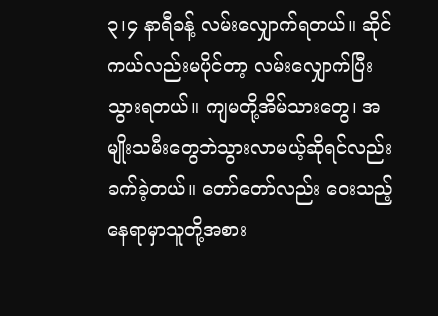၃၊၄ နာရီခန့် လမ်းလျှောက်ရတယ်။ ဆိုင်ကယ်လည်းမပိုင်တာ့ လမ်းလျှောက်ပြီးသွားရတယ်။ ကျမတို့အိမ်သားတွေ၊ အမျိုးသမီးတွေဘဲသွားလာမယ့်ဆိုရင်လည်းခက်ခဲ့တယ်။ တော်တော်လည်း ဝေးသည့် နေရာမှာသူတို့အစား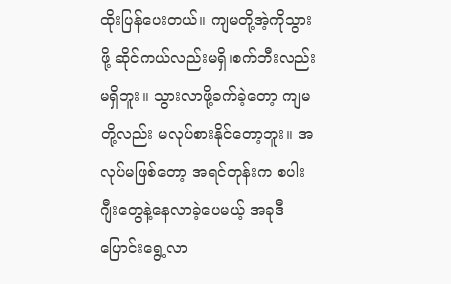ထိုးပြန်ပေးတယ်။ ကျမတို့အဲ့ကိုသွားဖို့ ဆိုင်ကယ်လည်းမရှိ၊စက်ဘီးလည်းမရှိဘူး။ သွားလာဖို့ခက်ခဲ့တော့ ကျမတို့လည်း မလုပ်စားနိုင်တော့ဘူး။ အလုပ်မဖြစ်တော့ အရင်တုန်းက စပါးဂျီးတွေနဲ့နေလာခဲ့ပေမယ့် အခုဒီပြောင်းရွေ့လာ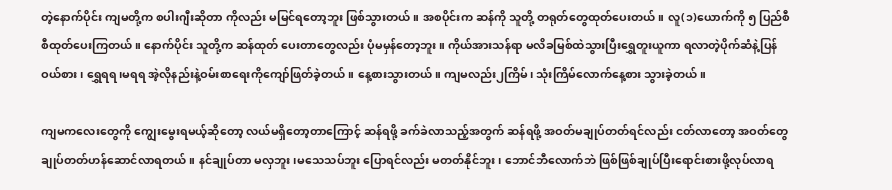တဲ့နောက်ပိုင်း ကျမတို့က စပါးဂျီးဆိုတာ ကိုလည်း မမြင်ရတော့ဘူး ဖြစ်သွားတယ်။ အစပိုင်းက ဆန်ကို သူတို့ တရုတ်တွေထုတ်ပေးတယ်။ လူ(၁)ယောက်ကို ၅ ပြည်စီစီထုတ်ပေးကြတယ်။ နောက်ပိုင်း သူတို့က ဆန်ထုတ် ပေးတာတွေလည်း ပုံမမှန်တော့ဘူး။ ကိုယ်အားသန်ရာ မလိခမြစ်ထဲသွားပြီးရွှေတူးယူကာ ရလာတဲ့ပိုက်ဆံနဲ့ပြန်ဝယ်စား၊ ရွှေရရ၊မရရ အဲ့လိုနည်းနဲ့ဝမ်းစာရေးကိုကျော်ဖြတ်ခဲ့တယ်။ နေ့စားသွားတယ်။ ကျမလည်း၂ကြိမ်၊ သုံးကြိမ်လောက်နေ့စား သွားခဲ့တယ်။

ကျမကလေးတွေကို ကျွေးမွေးရမယ့်ဆိုတော့ လယ်မရှိတော့တာကြောင့် ဆန်ရဖို့ ခက်ခဲလာသည့်အတွက် ဆန်ရဖို့ အဝတ်မချုပ်တတ်ရင်လည်း ငတ်လာတော့ အဝတ်တွေ ချုပ်တတ်ဟန်ဆောင်လာရတယ်။ နင်ချုပ်တာ မလှဘူး၊မသေသပ်ဘူး ပြောရင်လည်း မတတ်နိုင်ဘူး၊ ဘောင်ဘီလောက်ဘဲ ဖြစ်ဖြစ်ချုပ်ပြီးရောင်းစားဖို့လုပ်လာရ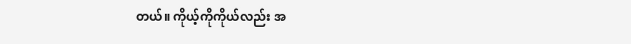တယ်။ ကိုယ့်ကိုကိုယ်လည်း အ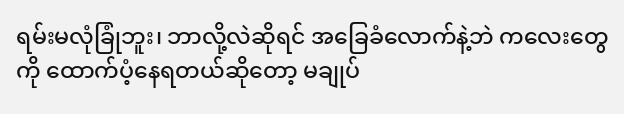ရမ်းမလုံခြုံဘူး၊ ဘာလို့လဲဆိုရင် အခြေခံလောက်နဲ့ဘဲ ကလေးတွေကို ထောက်ပံ့နေရတယ်ဆိုတော့ မချုပ်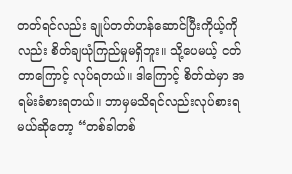တတ်ရင်လည်း ချုပ်တတ်ဟန်ဆောင်ပြီးကိုယ့်ကိုလည်း စိတ်ချယုံကြည်မှုမရှိဘူး။ သို့ပေမယ့် ငတ်တာကြောင့် လုပ်ရတယ်။ ဒါကြောင့် စိတ်ထဲမှာ အရမ်းခံစားရတယ်။ ဘာမှမသိရင်လည်းလုပ်စားရမယ်ဆိုတော့ “တစ်ခါတစ်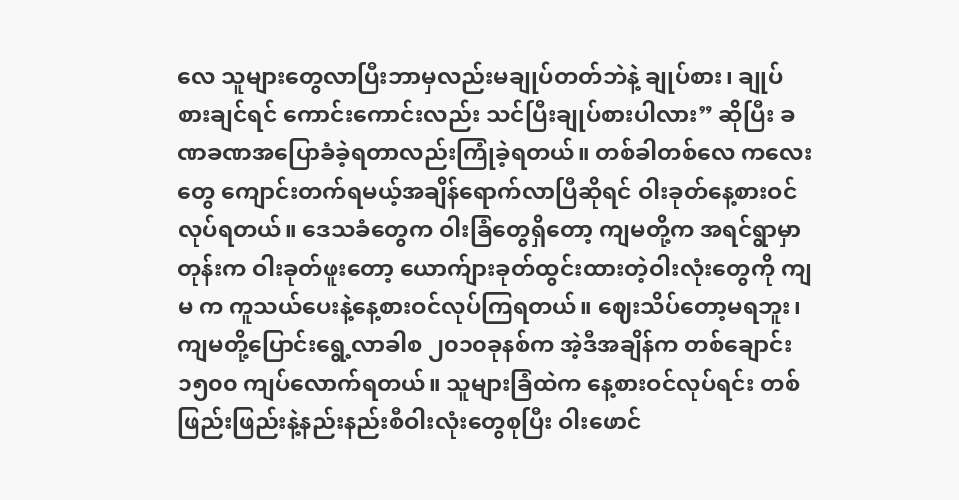လေ သူများတွေလာပြီးဘာမှလည်းမချုပ်တတ်ဘဲနဲ့ ချုပ်စား၊ ချုပ်စားချင်ရင် ကောင်းကောင်းလည်း သင်ပြီးချုပ်စားပါလား” ဆိုပြီး ခဏခဏအပြောခံခဲ့ရတာလည်းကြုံခဲ့ရတယ်။ တစ်ခါတစ်လေ ကလေးတွေ ကျောင်းတက်ရမယ့်အချိန်ရောက်လာပြီဆိုရင် ဝါးခုတ်နေ့စားဝင်လုပ်ရတယ်။ ဒေသခံတွေက ဝါးခြံတွေရှိတော့ ကျမတို့က အရင်ရွာမှာတုန်းက ဝါးခုတ်ဖူးတော့ ယောက်ျားခုတ်ထွင်းထားတဲ့ဝါးလုံးတွေကို ကျမ က ကူသယ်ပေးနဲ့နေ့စားဝင်လုပ်ကြရတယ်။ ဈေးသိပ်တော့မရဘူး၊ ကျမတို့ပြောင်းရွေ့လာခါစ ၂၀၁၀ခုနစ်က အဲ့ဒီအချိန်က တစ်ချောင်း ၁၅၀၀ ကျပ်လောက်ရတယ်။ သူများခြံထဲက နေ့စားဝင်လုပ်ရင်း တစ်ဖြည်းဖြည်းနဲ့နည်းနည်းစီဝါးလုံးတွေစုပြီး ဝါးဖောင်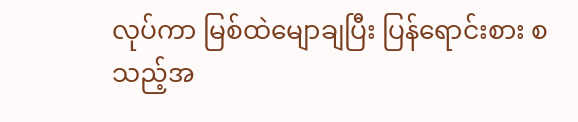လုပ်ကာ မြစ်ထဲမျောချပြီး ပြန်ရောင်းစား စသည့်အ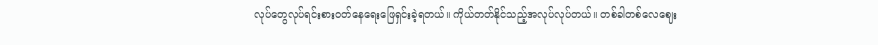လုပ်တွေလုပ်ရင်းစားဝတ်နေရေးဖြေရှင်းခဲ့ရတယ်။ ကိုယ်တတ်နိုင်သည့်အလုပ်လုပ်တယ်။ တစ်ခါတစ်လေဈေး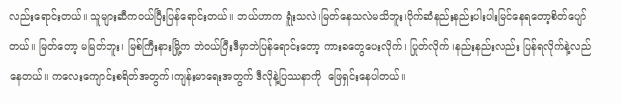လည်းရောင်းတယ်။ သူများဆီကဝယ်ပြီးပြန်ရောင်းတယ်။ ဘယ်ဟာက ရူံးသလဲ၊မြတ်နေသလဲမသိဘူး၊ပိုက်ဆံနည်းနည်းပါးပါးမြင်နေရတော့စိတ်ပျော်တယ်။ မြတ်တော့ မမြတ်ဘူး၊ မြစ်ကြီးနားမြို့က ဘဲဝယ်ပြီးဒီမှာဘဲပြန်ရောင်းတော့ ကားခတွေပေးလိုက်၊ ပြုတ်လိုက် ၊နည်းနည်းလည်း ပြန်ရလိုက်နဲ့လည်နေတယ်။ ကလေးကျောင်းစရိတ်အတွက်၊ကျန်းမာရေးအတွက် ဒီလိုနဲ့ပြဿနာကို  ဖြေရှင်းနေပါတယ်။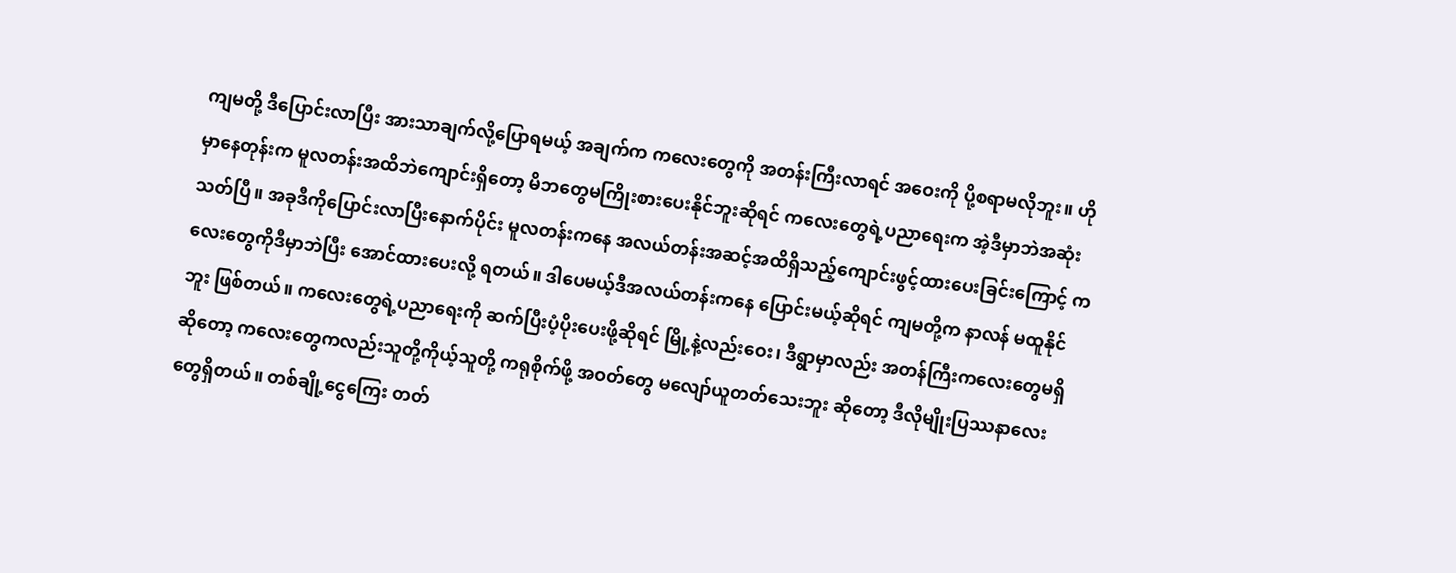ကျမတို့ ဒီပြောင်းလာပြီး အားသာချက်လို့ပြောရမယ့် အချက်က ကလေးတွေကို အတန်းကြီးလာရင် အဝေးကို ပို့စရာမလိုဘူး။ ဟိုမှာနေတုန်းက မူလတန်းအထိဘဲကျောင်းရှိတော့ မိဘတွေမကြိုးစားပေးနိုင်ဘူးဆိုရင် ကလေးတွေရဲ့ပညာရေးက အဲ့ဒီမှာဘဲအဆုံးသတ်ပြီ။ အခုဒီကိုပြောင်းလာပြီးနောက်ပိုင်း မူလတန်းကနေ အလယ်တန်းအဆင့်အထိရှိသည့်ကျောင်းဖွင့်ထားပေးခြင်းကြောင့် ကလေးတွေကိုဒီမှာဘဲပြီး အောင်ထားပေးလို့ ရတယ်။ ဒါပေမယ့်ဒီအလယ်တန်းကနေ ပြောင်းမယ့်ဆိုရင် ကျမတို့က နာလန် မထူနိုင်ဘူး ဖြစ်တယ်။ ကလေးတွေရဲ့ပညာရေးကို ဆက်ပြီးပံ့ပိုးပေးဖို့ဆိုရင် မြို့နဲ့လည်းဝေး၊ ဒီရွာမှာလည်း အတန်ကြီးကလေးတွေမရှိဆိုတော့ ကလေးတွေကလည်းသူတို့ကိုယ့်သူတို့ ကရုစိုက်ဖို့ အဝတ်တွေ မလျော်ယူတတ်သေးဘူး ဆိုတော့ ဒီလိုမျိုးပြဿနာလေးတွေရှိတယ်။ တစ်ချို့ငွေကြေး တတ်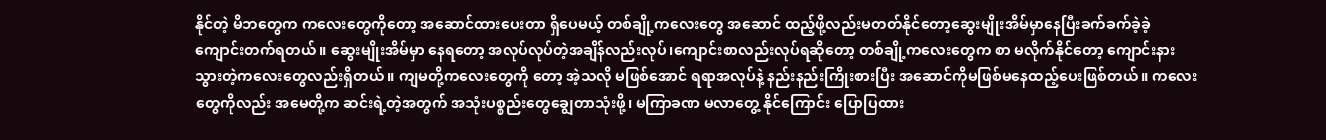နိုင်တဲ့ မိဘတွေက ကလေးတွေကိုတော့ အဆောင်ထားပေးတာ ရှိပေမယ့် တစ်ချို့ကလေးတွေ အဆောင် ထည့်ဖို့လည်းမတတ်နိုင်တော့ဆွေးမျိုးအိမ်မှာနေပြီးခက်ခက်ခဲ့ခဲ့ ကျောင်းတက်ရတယ်။ ဆွေးမျိုးအိမ်မှာ နေရတော့ အလုပ်လုပ်တဲ့အချိန်လည်းလုပ်၊ကျောင်းစာလည်းလုပ်ရဆိုတော့ တစ်ချို့ကလေးတွေက စာ မလိုက်နိုင်တော့ ကျောင်းနားသွားတဲ့ကလေးတွေလည်းရှိတယ်။ ကျမတို့ကလေးတွေကို တော့ အဲ့သလို မဖြစ်အောင် ရရာအလုပ်နဲ့ နည်းနည်းကြိုးစားပြီး အဆောင်ကိုမဖြစ်မနေထည့်ပေးဖြစ်တယ်။ ကလေးတွေကိုလည်း အမေတို့က ဆင်းရဲ့တဲ့အတွက် အသုံးပစ္စည်းတွေချွေတာသုံးဖို့၊ မကြာခဏ မလာတွေ့ နိုင်ကြောင်း ပြောပြထား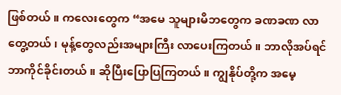ဖြစ်တယ်။ ကလေးတွေက “အမေ သူများမိဘတွေက ခဏခဏ လာတွေ့တယ်၊ မုန့်တွေလည်းအများကြီး လာပေးကြတယ်။ ဘာလိုအပ်ရင်ဘာကိုင်ခိုင်းတယ်။ ဆိုပြီးပြောပြကြတယ်။ ကျွနိုပ်တို့က အမေ့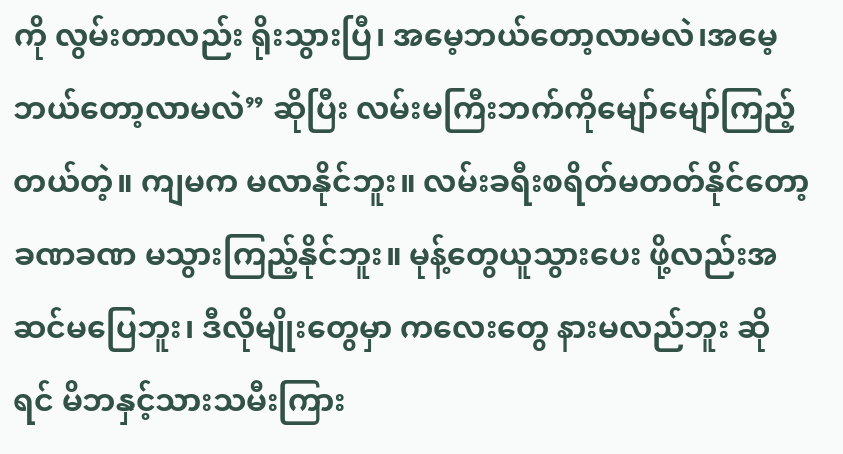ကို လွမ်းတာလည်း ရိုးသွားပြီ၊ အမေ့ဘယ်တော့လာမလဲ၊အမေ့ဘယ်တော့လာမလဲ” ဆိုပြီး လမ်းမကြီးဘက်ကိုမျော်မျော်ကြည့်တယ်တဲ့။ ကျမက မလာနိုင်ဘူး။ လမ်းခရီးစရိတ်မတတ်နိုင်တော့ခဏခဏ မသွားကြည့်နိုင်ဘူး။ မုန့်တွေယူသွားပေး ဖို့လည်းအဆင်မပြေဘူး၊ ဒီလိုမျိုးတွေမှာ ကလေးတွေ နားမလည်ဘူး ဆိုရင် မိဘနှင့်သားသမီးကြား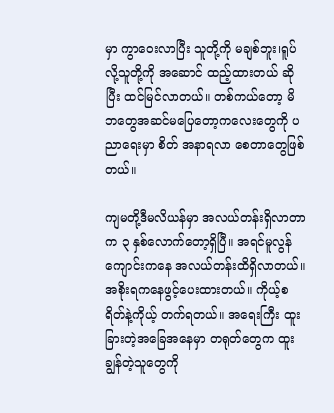မှာ ကွာဝေးလာပြီး သူတို့ကို မချစ်ဘူး၊ရူပ်လို့သူတို့ကို အဆောင် ထည့်ထားတယ် ဆိုပြီး ထင်မြင်လာတယ်။ တစ်ကယ်တော့ မိဘတွေအဆင်မပြေတော့ကလေးတွေကို ပညာရေးမှာ စိတ် အနာရလာ စေတာတွေဖြစ်တယ်။

ကျမတို့ဒီမလိယန်မှာ အလယ်တန်းရှိလာတာက ၃ နှစ်လောက်တော့ရှိပြီ။ အရင်မူလွန် ကျောင်းကနေ အလယ်တန်းထိရှိလာတယ်။အစိုးရကနေဖွင့်ပေးထားတယ်။ ကိုယ့်စရိတ်နဲ့ကိုယ့် တက်ရတယ်။ အရေးကြီး ထူးခြားတဲ့အခြေအနေမှာ တရုတ်တွေက ထူးချွန်တဲ့သူတွေကို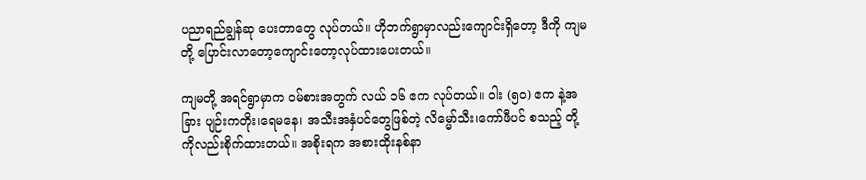ပညာရည်ချွန်ဆု ပေးတာတွေ လုပ်တယ်။ ဟိုဘက်ရွာမှာလည်းကျောင်းရှိတော့ ဒီကို ကျမတို့ ပြောင်းလာတော့ကျောင်းတော့လုပ်ထားပေးတယ်။

ကျမတို့ အရင်ရွာမှာက ဝမ်စားအတွက် လယ် ၁၆ ဧက လုပ်တယ်။ ဝါး (၅၀) ဧက နဲ့အခြား ပျဉ်းကတိုး၊ရေမနေ၊ အသီးအနှံပင်တွေဖြစ်တဲ့ လိမ္မော်သီး၊ကော်ဖီပင် စသည့် တို့ကိုလည်းစိုက်ထားတယ်။ အစိုးရက အစားထိုးနစ်နာ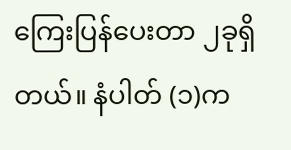ကြေးပြန်ပေးတာ ၂ခုရှိတယ်။ နံပါတ် (၁)က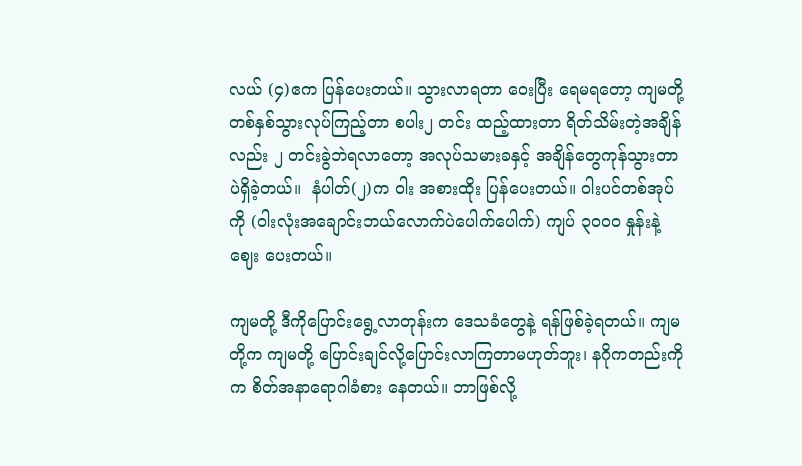လယ် (၄)ဧက ပြန်ပေးတယ်။ သွားလာရတာ ဝေးပြီး ရေမရတော့ ကျမတို့တစ်နှစ်သွားလုပ်ကြည့်တာ စပါး၂ တင်း ထည့်ထားတာ ရိတ်သိမ်းတဲ့အချိန်လည်း ၂ တင်းခွဲဘဲရလာတော့ အလုပ်သမားခနှင့် အချိန်တွေကုန်သွားတာပဲရှိခဲ့တယ်။  နံပါတ်(၂)က ဝါး အစားထိုး ပြန်ပေးတယ်။ ဝါးပင်တစ်အုပ်ကို (ဝါးလုံးအချောင်းဘယ်လောက်ပဲပေါက်ပေါက်) ကျပ် ၃၀၀၀ နှုန်းနဲ့ဈေး ပေးတယ်။

ကျမတို့ ဒီကိုပြောင်းရွေ့လာတုန်းက ဒေသခံတွေနဲ့ ရန်ဖြစ်ခဲ့ရတယ်။ ကျမတို့က ကျမတို့ ပြောင်းချင်လို့ပြောင်းလာကြတာမဟုတ်ဘူး၊ နဂိုကတည်းကိုက စိတ်အနာရောဂါခံစား နေတယ်။ ဘာဖြစ်လို့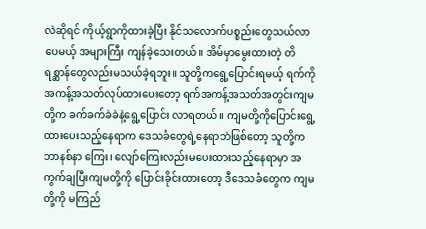လဲဆိုရင် ကိုယ့်ရွာကိုထားခဲ့ပြီး နိုင်သလောက်ပစ္စည်းတွေသယ်လာပေမယ့် အများကြီး ကျန်ခဲ့သေးတယ်။ အိမ်မှာမွေးထားတဲ့ တိရစ္ဆာန်တွေလည်းမသယ်ခဲ့ရဘူး။ သူတို့ကရွေ့ပြောင်းရမယ့် ရက်ကို အကန့်အသတ်လုပ်ထားပေးတော့ ရက်အကန့်အသတ်အတွင်းကျမတို့က ခက်ခက်ခဲခဲနဲ့ရွေ့ပြောင်း လာရတယ်။ ကျမတို့ကိုပြောင်းရွေ့ထားပေးသည့်နေရာက ဒေသခံတွေရဲ့နေရာဘဲဖြစ်တော့ သူတို့က ဘာနစ်နာ ကြေး၊ လျော်ကြေးလည်းမပေးထားသည့်နေရာမှာ အကွက်ချပြီးကျမတို့ကို ပြောင်းခိုင်းထားတော့ ဒီဒေသခံတွေက ကျမတို့ကို မကြည်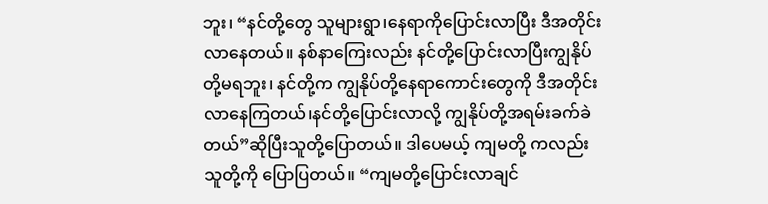ဘူး၊ “နင်တို့တွေ သူများရွာ၊နေရာကိုပြောင်းလာပြီး ဒီအတိုင်းလာနေတယ်။ နစ်နာကြေးလည်း နင်တို့ပြောင်းလာပြီးကျွနိုပ်တို့မရဘူး၊ နင်တို့က ကျွနိုပ်တို့နေရာကောင်းတွေကို ဒီအတိုင်း လာနေကြတယ်၊နင်တို့ပြောင်းလာလို့ ကျွနိုပ်တို့အရမ်းခက်ခဲတယ်”ဆိုပြီးသူတို့ပြောတယ်။ ဒါပေမယ့် ကျမတို့ ကလည်းသူတို့ကို ပြောပြတယ်။ “ကျမတို့ပြောင်းလာချင်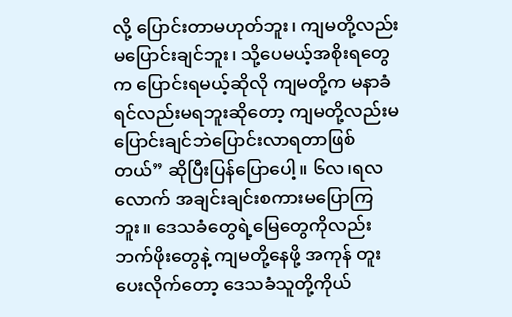လို့ ပြောင်းတာမဟုတ်ဘူး၊ ကျမတို့လည်း မပြောင်းချင်ဘူး၊ သို့ပေမယ့်အစိုးရတွေက ပြောင်းရမယ့်ဆိုလို ကျမတို့က မနာခံရင်လည်းမရဘူးဆိုတော့ ကျမတို့လည်းမပြောင်းချင်ဘဲပြောင်းလာရတာဖြစ်တယ်” ဆိုပြီးပြန်ပြောပေါ့။ ၆လ၊ရလ လောက် အချင်းချင်းစကားမပြောကြဘူး။ ဒေသခံတွေရဲ့မြေတွေကိုလည်း ဘက်ဖိုးတွေနဲ့ ကျမတို့နေဖို့ အကုန် တူးပေးလိုက်တော့ ဒေသခံသူတို့ကိုယ်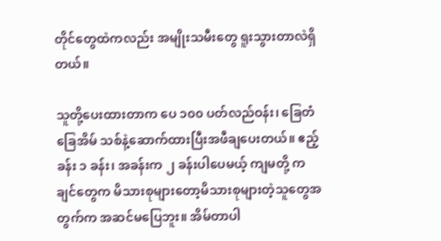တိုင်တွေထဲကလည်း အမျိုးသမီးတွေ ရူးသွားတာလဲရှိတယ်။

သူတို့ပေးထားတာက ပေ ၁၀၀ ပတ်လည်ဝန်း၊ ခြေတံခြေအိမ် သစ်နဲ့ဆောက်ထားပြီးအဖီချပေးတယ်။ ဧည့်ခန်း ၁ ခန်း၊ အခန်းက ၂ ခန်းပါပေမယ့် ကျမတို့ ကချင်တွေက မိသားစုများတော့မိသားစုများတဲ့သူတွေအတွက်က အဆင်မပြေဘူး။ အိမ်တာပါ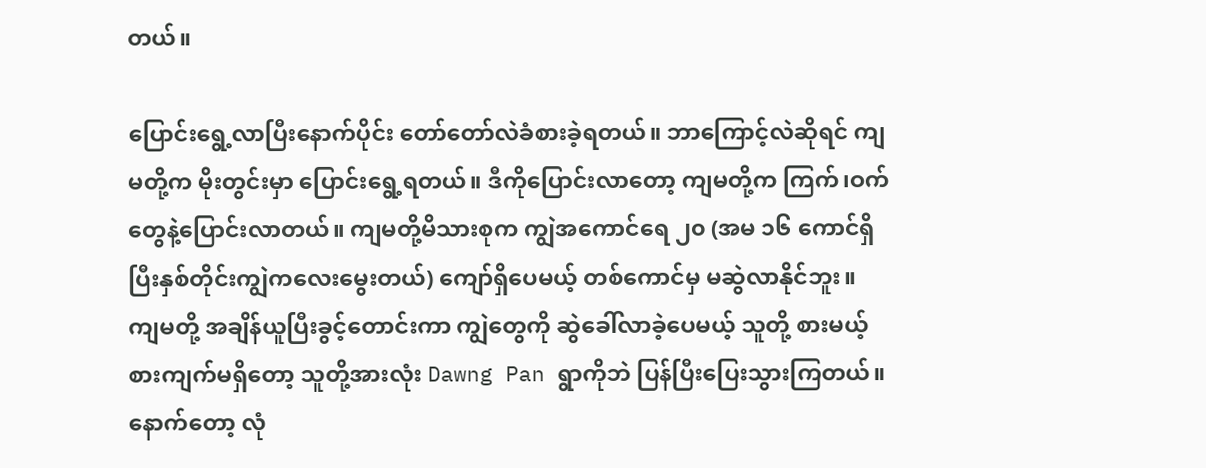တယ်။

ပြောင်းရွေ့လာပြီးနောက်ပိုင်း တော်တော်လဲခံစားခဲ့ရတယ်။ ဘာကြောင့်လဲဆိုရင် ကျမတို့က မိုးတွင်းမှာ ပြောင်းရွေ့ရတယ်။ ဒီကိုပြောင်းလာတော့ ကျမတို့က ကြက်၊ဝက် တွေနဲ့ပြောင်းလာတယ်။ ကျမတို့မိသားစုက ကျွဲအကောင်ရေ ၂၀ (အမ ၁၆ ကောင်ရှိပြီးနှစ်တိုင်းကျွဲကလေးမွေးတယ်) ကျော်ရှိပေမယ့် တစ်ကောင်မှ မဆွဲလာနိုင်ဘူး။ ကျမတို့ အချိန်ယူပြီးခွင့်တောင်းကာ ကျွဲတွေကို ဆွဲခေါ်လာခဲ့ပေမယ့် သူတို့ စားမယ့် စားကျက်မရှိတော့ သူတို့အားလုံး Dawng Pan ရွာကိုဘဲ ပြန်ပြီးပြေးသွားကြတယ်။ နောက်တော့ လုံ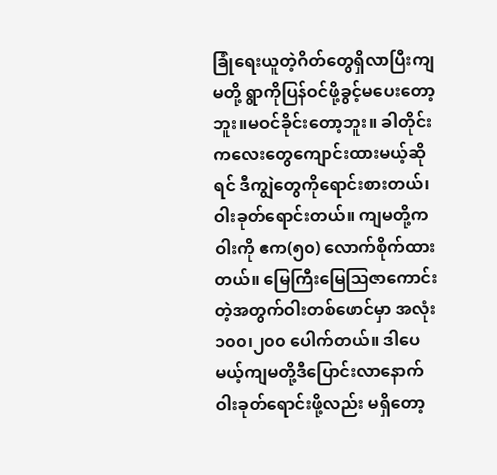ခြုံရေးယူတဲ့ဂိတ်တွေရှိလာပြီးကျမတို့ ရွာကိုပြန်ဝင်ဖို့ခွင့်မပေးတော့ဘူး။မဝင်ခိုင်းတော့ဘူး။ ခါတိုင်းကလေးတွေကျောင်းထားမယ့်ဆိုရင် ဒီကျွဲတွေကိုရောင်းစားတယ်၊ ဝါးခုတ်ရောင်းတယ်။ ကျမတို့က  ဝါးကို ဧက(၅၀) လောက်စိုက်ထားတယ်။ မြေကြီးမြေဩဇာကောင်းတဲ့အတွက်ဝါးတစ်ဖောင်မှာ အလုံး ၁၀၀၊၂၀၀ ပေါက်တယ်။ ဒါပေမယ့်ကျမတို့ဒီပြောင်းလာနောက် ဝါးခုတ်ရောင်းဖို့လည်း မရှိတော့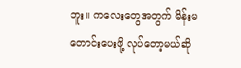ဘူး။ ကလေးတွေအတွက် မိန်းမတောင်းပေးဖို့ လုပ်တော့မယ်ဆို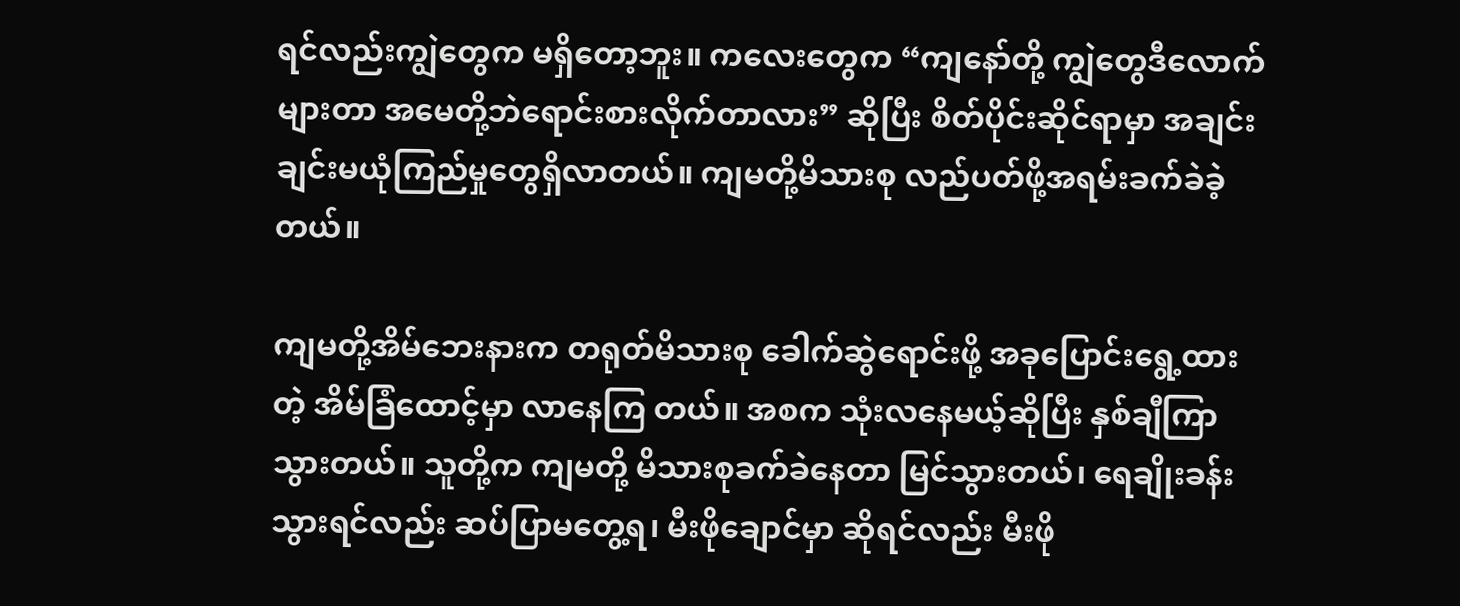ရင်လည်းကျွဲတွေက မရှိတော့ဘူး။ ကလေးတွေက “ကျနော်တို့ ကျွဲတွေဒီလောက်များတာ အမေတို့ဘဲရောင်းစားလိုက်တာလား” ဆိုပြီး စိတ်ပိုင်းဆိုင်ရာမှာ အချင်းချင်းမယုံကြည်မှုတွေရှိလာတယ်။ ကျမတို့မိသားစု လည်ပတ်ဖို့အရမ်းခက်ခဲခဲ့တယ်။

ကျမတို့အိမ်ဘေးနားက တရုတ်မိသားစု ခေါက်ဆွဲရောင်းဖို့ အခုပြောင်းရွေ့ထားတဲ့ အိမ်ခြံထောင့်မှာ လာနေကြ တယ်။ အစက သုံးလနေမယ့်ဆိုပြီး နှစ်ချီကြာသွားတယ်။ သူတို့က ကျမတို့ မိသားစုခက်ခဲနေတာ မြင်သွားတယ်၊ ရေချိုးခန်းသွားရင်လည်း ဆပ်ပြာမတွေ့ရ၊ မီးဖိုချောင်မှာ ဆိုရင်လည်း မီးဖို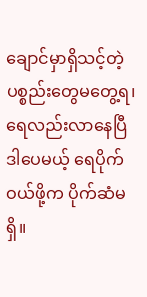ချောင်မှာရှိသင့်တဲ့ ပစ္စည်းတွေမတွေ့ရ၊ ရေလည်းလာနေပြီ ဒါပေမယ့် ရေပိုက်ဝယ်ဖို့က ပိုက်ဆံမရှိ။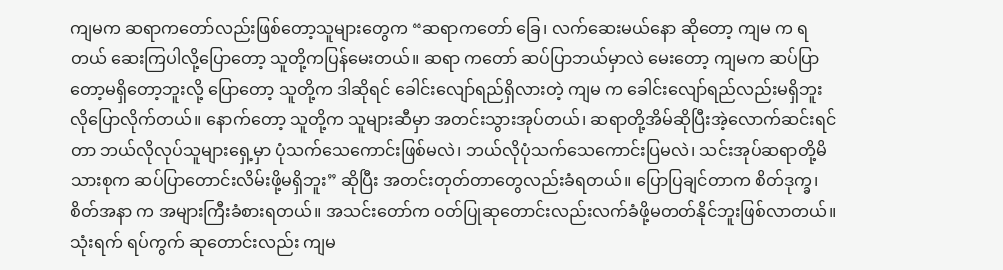ကျမက ဆရာကတော်လည်းဖြစ်တော့သူများတွေက “ဆရာကတော် ခြေ၊ လက်ဆေးမယ်နော ဆိုတော့ ကျမ က ရတယ် ဆေးကြပါလို့ပြောတော့ သူတို့ကပြန်မေးတယ်။ ဆရာ ကတော် ဆပ်ပြာဘယ်မှာလဲ မေးတော့ ကျမက ဆပ်ပြာတော့မရှိတော့ဘူးလို့ ပြောတော့ သူတို့က ဒါဆိုရင် ခေါင်းလျော်ရည်ရှိလားတဲ့ ကျမ က ခေါင်းလျော်ရည်လည်းမရှိဘူးလိုပြောလိုက်တယ်။ နောက်တော့ သူတို့က သူများဆီမှာ အတင်းသွားအုပ်တယ်၊ ဆရာတို့အိမ်ဆိုပြီးအဲ့လောက်ဆင်းရင်တာ ဘယ်လိုလုပ်သူများရှေ့မှာ ပုံသက်သေကောင်းဖြစ်မလဲ၊ ဘယ်လိုပုံသက်သေကောင်းပြမလဲ၊ သင်းအုပ်ဆရာတို့မိသားစုက ဆပ်ပြာတောင်းလိမ်းဖို့မရှိဘူး” ဆိုပြီး အတင်းတုတ်တာတွေလည်းခံရတယ်။ ပြောပြချင်တာက စိတ်ဒုက္ခ၊ စိတ်အနာ က အများကြီးခံစားရတယ်။ အသင်းတော်က ဝတ်ပြုဆုတောင်းလည်းလက်ခံဖို့မတတ်နိုင်ဘူးဖြစ်လာတယ်။ သုံးရက် ရပ်ကွက် ဆုတောင်းလည်း ကျမ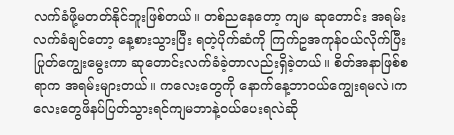လက်ခံဖို့မတတ်နိုင်ဘူးဖြစ်တယ်။ တစ်ညနေတော့ ကျမ ဆုတောင်း အရမ်းလက်ခံချင်တော့ နေ့စားသွားပြီး ရတဲ့ပိုက်ဆံကို ကြက်ဥအကုန်ဝယ်လိုက်ပြီး ပြုတ်ကျွေးမွေးကာ ဆုတောင်းလက်ခံခဲ့တာလည်းရှိခဲ့တယ်။ စိတ်အနာဖြစ်စရာက အရမ်းများတယ်။ ကလေးတွေကို နောက်နေ့ဘာဝယ်ကျွေးရမလဲ၊ကလေးတွေဖိနပ်ပြတ်သွားရင်ကျမဘာနဲ့ဝယ်ပေးရလဲဆို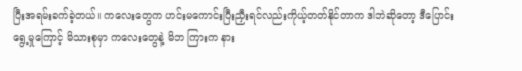ပြီးအရမ်းခက်ခဲ့တယ်။ ကလေးတွေက ဟင်းမကောင်းပြီးညှီးရင်လည်းကိုယ့်တတ်နိုင်တာက ဒါဘဲဆိုတော့ ဒီပြောင်းရွေ့မှုကြောင့် မိသားစုမှာ ကလေးတွေနဲ့ မိဘ ကြားက နား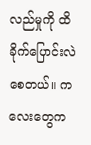လည်မှုကို ထိခိုက်ပြောင်းလဲစေတယ်။ ကလေးတွေက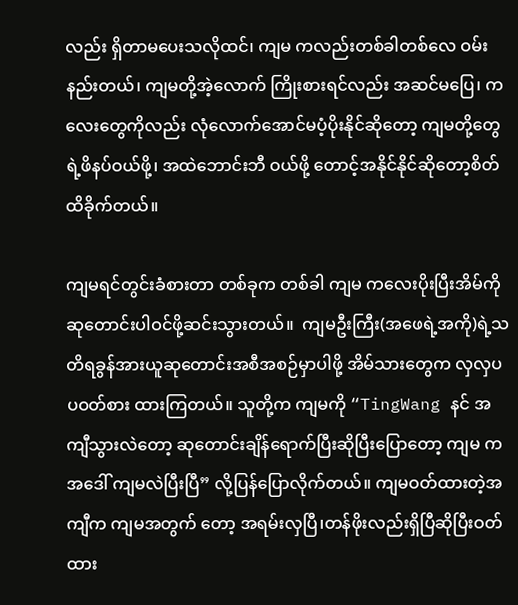လည်း ရှိတာမပေးသလိုထင်၊ ကျမ ကလည်းတစ်ခါတစ်လေ ဝမ်းနည်းတယ်၊ ကျမတို့အဲ့လောက် ကြိုးစားရင်လည်း အဆင်မပြေ၊ ကလေးတွေကိုလည်း လုံ‌လောက်အောင်မပံ့ပိုးနိုင်ဆိုတော့ ကျမတို့တွေရဲ့ဖိနပ်ဝယ်ဖို့၊ အထဲဘောင်းဘီ ဝယ်ဖို့ တောင့်အနိုင်နိုင်ဆိုတော့စိတ်ထိခိုက်တယ်။

ကျမရင်တွင်းခံစားတာ တစ်ခုက တစ်ခါ ကျမ ကလေးပိုးပြီးအိမ်ကိုဆုတောင်းပါဝင်ဖို့ဆင်းသွားတယ်။  ကျမဦးကြီး(အဖေရဲ့အကို)ရဲ့သတိရခွန်အားယူဆုတောင်းအစီအစဉ်မှာပါဖို့ အိမ်သားတွေက လှလှပပဝတ်စား ထားကြတယ်။ သူတို့က ကျမကို “TingWang နင် အကျီသွားလဲတော့ ဆုတောင်းချိန်ရောက်ပြီးဆိုပြီးပြောတော့ ကျမ က အဒေါ် ကျမလဲပြီးပြီ” လို့ပြန်ပြောလိုက်တယ်။ ကျမဝတ်ထားတဲ့အကျီက ကျမအတွက် တော့ အရမ်းလှပြီ၊တန်ဖိုးလည်းရှိပြီဆိုပြီးဝတ်ထား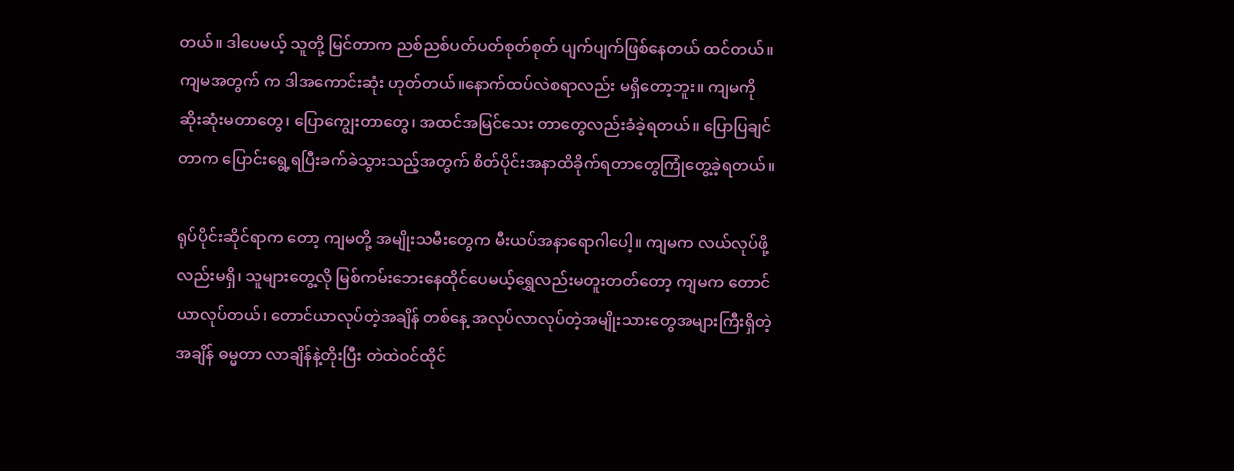တယ်။ ဒါပေမယ့် သူတို့ မြင်တာက ညစ်ညစ်ပတ်ပတ်စုတ်စုတ် ပျက်ပျက်ဖြစ်နေတယ် ထင်တယ်။ ကျမအတွက် က ဒါအကောင်းဆုံး ဟုတ်တယ်။နောက်ထပ်လဲစရာလည်း မရှိတော့ဘူး။ ကျမကို ဆိုးဆုံးမတာတွေ၊ ပြောကျွေးတာတွေ၊ အထင်အမြင်သေး တာတွေလည်းခံခဲ့ရတယ်။ ပြောပြချင်တာက ပြောင်းရွေ့ရပြီးခက်ခဲသွားသည့်အတွက် စိတ်ပိုင်းအနာထိခိုက်ရတာတွေကြုံတွေ့ခဲ့ရတယ်။

ရုပ်ပိုင်းဆိုင်ရာက တော့ ကျမတို့ အမျိုးသမီးတွေက မီးယပ်အနာရောဂါပေါ့။ ကျမက လယ်လုပ်ဖို့လည်းမရှိ၊ သူများတွေ့လို မြစ်ကမ်းဘေးနေထိုင်ပေမယ့်ရွှေလည်းမတူးတတ်တော့ ကျမက တောင်ယာလုပ်တယ်၊ တောင်ယာလုပ်တဲ့အချိန် တစ်နေ့ အလုပ်လာလုပ်တဲ့အမျိုးသားတွေအများကြီးရှိတဲ့အချိန် ဓမ္မတာ လာချိန်နဲ့တိုးပြီး တဲထဲဝင်ထိုင်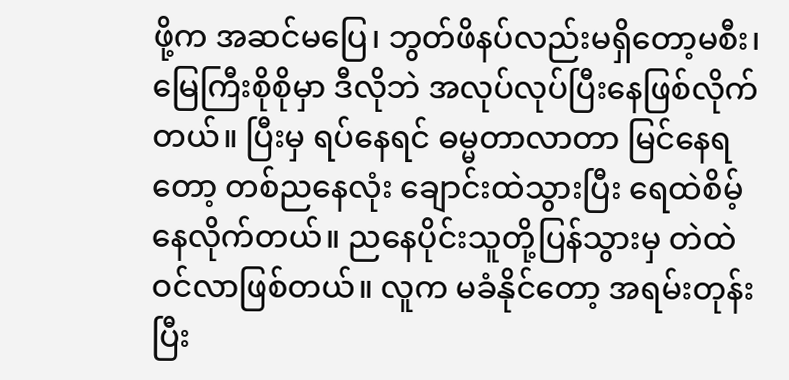ဖို့က အဆင်မပြေ၊ ဘွတ်ဖိနပ်လည်းမရှိတော့မစီး၊မြေကြီးစိုစိုမှာ ဒီလိုဘဲ အလုပ်လုပ်ပြီးနေဖြစ်လိုက်တယ်။ ပြီးမှ ရပ်နေရင် ဓမ္မတာလာတာ မြင်နေရတော့ တစ်ညနေလုံး ချောင်းထဲသွားပြီး ရေထဲစိမ့်နေလိုက်တယ်။ ညနေပိုင်းသူတို့ပြန်သွားမှ တဲထဲဝင်လာဖြစ်တယ်။ လူက မခံနိုင်တော့ အရမ်းတုန်းပြီး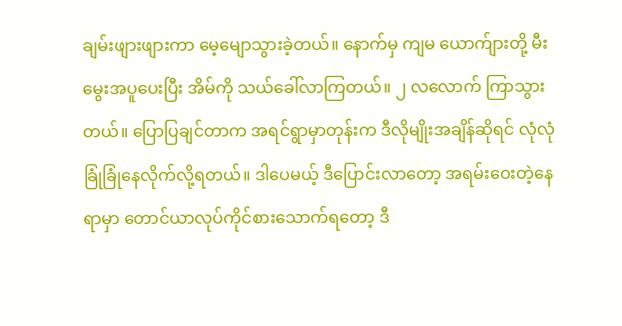ချမ်းဖျားဖျားကာ မေ့မျောသွားခဲ့တယ်။ နောက်မှ ကျမ ယောက်ျားတို့ မီးမွေးအပူပေးပြီး အိမ်ကို သယ်ခေါ်လာကြတယ်။ ၂ လလောက် ကြာသွားတယ်။ ပြောပြချင်တာက အရင်ရွာမှာတုန်းက ဒီလိုမျိုးအချိန်ဆိုရင် လုံလုံခြုံခြုံနေလိုက်လို့ရတယ်။ ဒါပေမယ့် ဒီပြောင်းလာတော့ အရမ်းဝေးတဲ့နေရာမှာ တောင်ယာလုပ်ကိုင်စားသောက်ရတော့ ဒီ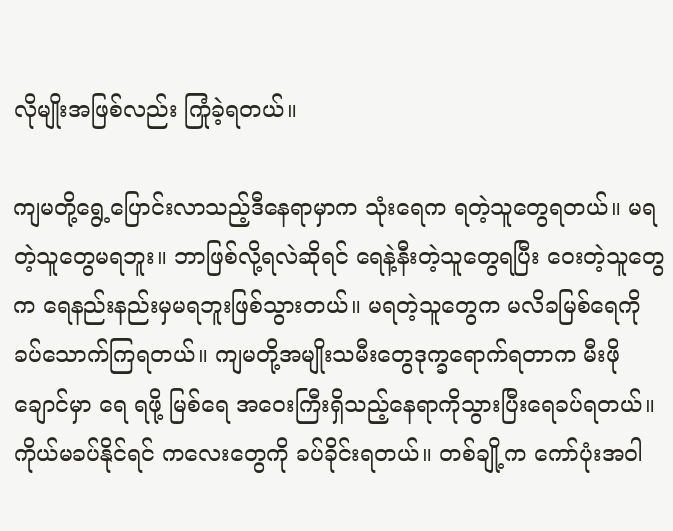လိုမျိုးအဖြစ်လည်း ကြုံခဲ့ရတယ်။

ကျမတို့ရွေ့ပြောင်းလာသည့်ဒီနေရာမှာက သုံးရေက ရတဲ့သူတွေရတယ်။ မရတဲ့သူတွေမရဘူး။ ဘာဖြစ်လို့ရလဲဆိုရင် ရေနဲ့နီးတဲ့သူတွေရပြီး ဝေးတဲ့သူတွေက ရေနည်းနည်းမှမရဘူးဖြစ်သွားတယ်။ မရတဲ့သူတွေက မလိခမြစ်ရေကိုခပ်သောက်ကြရတယ်။ ကျမတို့အမျိုးသမီးတွေဒုက္ခရောက်ရတာက မီးဖိုချောင်မှာ ရေ ရဖို့ မြစ်ရေ အဝေးကြီးရှိသည့်နေရာကိုသွားပြီးရေခပ်ရတယ်။ ကိုယ်မခပ်နိုင်ရင် ကလေးတွေကို ခပ်ခိုင်းရတယ်။ တစ်ချို့က ကော်ပုံးအဝါ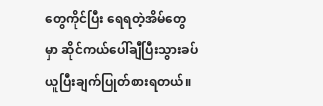တွေကိုင်ပြီး ရေရတဲ့အိမ်တွေမှာ ဆိုင်ကယ်ပေါ်ချီပြီးသွားခပ်ယူပြီးချက်ပြုတ်စားရတယ်။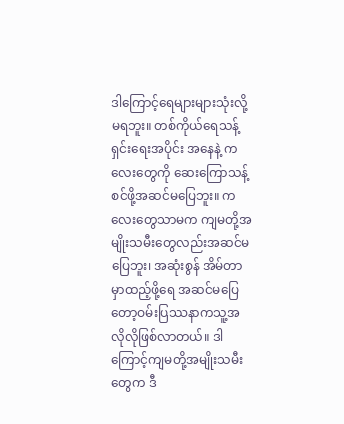ဒါကြောင့်ရေများများသုံးလို့မရဘူး။ တစ်ကိုယ်ရေသန့်ရှင်းရေးအပိုင်း အနေနဲ့ ကလေးတွေကို ဆေးကြောသန့်စင်ဖို့အဆင်မပြေဘူး။ ကလေးတွေသာမက ကျမတို့အမျိုးသမီးတွေလည်းအဆင်မပြေဘူး၊ အဆုံးစွန် အိမ်တာမှာထည့်ဖို့ရေ အဆင်မပြေတော့ဝမ်းပြဿနာကသူ့အလိုလိုဖြစ်လာတယ်။ ဒါကြောင့်ကျမတို့အမျိုးသမီးတွေက ဒီ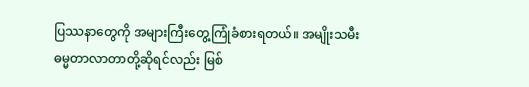ပြဿနာတွေကို အများကြီးတွေ့ကြုံခံစားရတယ်။ အမျိုးသမီး ဓမ္မတာလာတာတို့ဆိုရင်လည်း မြစ်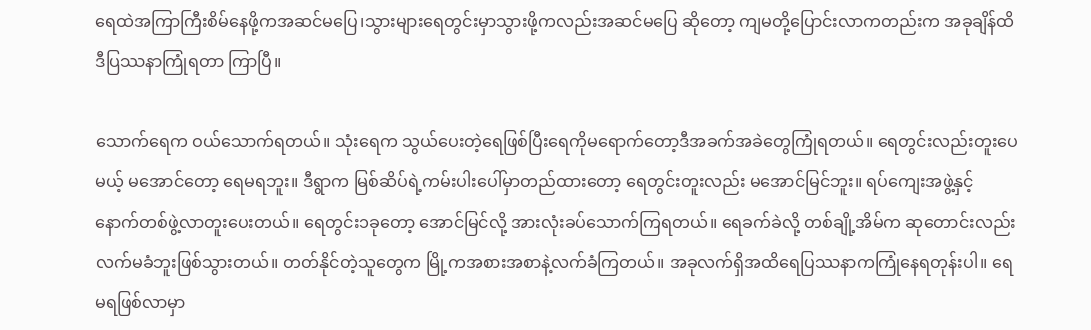ရေထဲအကြာကြီးစိမ်နေဖို့ကအဆင်မပြေ၊သွားများရေတွင်းမှာသွားဖို့ကလည်းအဆင်မပြေ ဆိုတော့ ကျမတို့ပြောင်းလာကတည်းက အခုချိန်ထိဒီပြဿနာကြုံရတာ ကြာပြီ။

သောက်ရေက ဝယ်သောက်ရတယ်။ သုံးရေက သွယ်ပေးတဲ့ရေဖြစ်ပြီးရေကိုမရောက်တော့ဒီအခက်အခဲတွေကြုံရတယ်။ ရေတွင်းလည်းတူးပေမယ့် မအောင်တော့ ရေမရဘူး။ ဒီရွာက မြစ်ဆိပ်ရဲ့ကမ်းပါးပေါ်မှာတည်ထားတော့ ရေတွင်းတူးလည်း မအောင်မြင်ဘူး။ ရပ်ကျေးအဖွဲ့နှင့် နောက်တစ်ဖွဲ့လာတူးပေးတယ်။ ရေတွင်း၁ခုတော့ အောင်မြင်လို့ အားလုံးခပ်သောက်ကြရတယ်။ ရေခက်ခဲလို့ တစ်ချို့အိမ်က ဆုတောင်းလည်းလက်မခံဘူးဖြစ်သွားတယ်။ တတ်နိုင်တဲ့သူတွေက မြို့ကအစားအစာနဲ့လက်ခံကြတယ်။ အခုလက်ရှိအထိရေပြဿနာကကြုံနေရတုန်းပါ။ ရေ မရဖြစ်လာမှာ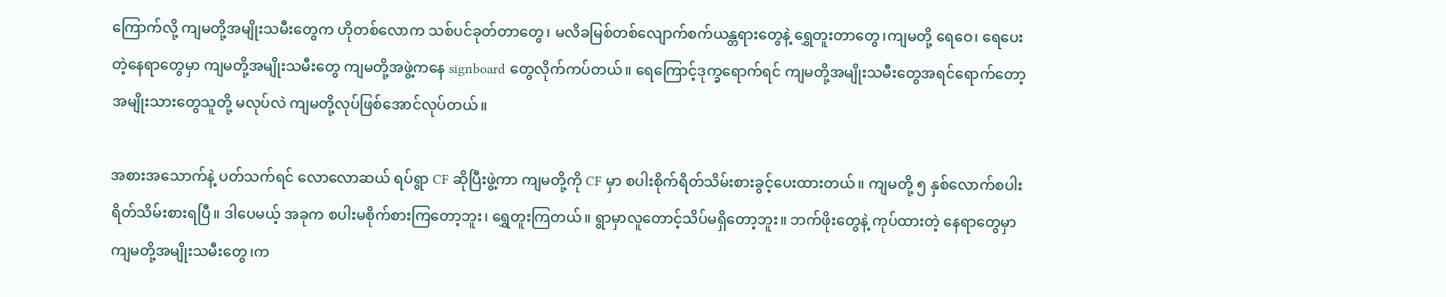ကြောက်လို့ ကျမတို့အမျိုးသမီးတွေက ဟိုတစ်လောက သစ်ပင်ခုတ်တာတွေ၊ မလိခမြစ်တစ်လျောက်စက်ယန္တရားတွေနဲ့ ရွှေတူးတာတွေ၊ကျမတို့ ရေဝေ၊ ရေပေးတဲ့နေရာတွေမှာ ကျမတို့အမျိုးသမီးတွေ ကျမတို့အဖွဲ့ကနေ signboard တွေလိုက်ကပ်တယ်။ ရေကြောင့်ဒုက္ခရောက်ရင် ကျမတို့အမျိုးသမီးတွေအရင်ရောက်တော့ အမျိုးသားတွေသူတို့ မလုပ်လဲ ကျမတို့လုပ်ဖြစ်အောင်လုပ်တယ်။

အစားအသောက်နဲ့ ပတ်သက်ရင် လောလောဆယ် ရပ်ရွာ CF ဆိုပြီးဖွဲ့ကာ ကျမတို့ကို CF မှာ စပါးစိုက်ရိတ်သိမ်းစားခွင့်ပေးထားတယ်။ ကျမတို့ ၅ နှစ်လောက်စပါးရိတ်သိမ်းစားရပြီ။ ဒါပေမယ့် အခုက စပါးမစိုက်စားကြတော့ဘူး၊ ရွှေတူးကြတယ်။ ရွာမှာလူတောင့်သိပ်မရှိတော့ဘူး။ ဘက်ဖိုးတွေနဲ့ ကုပ်ထားတဲ့ နေရာတွေမှာ ကျမတို့အမျိုးသမီးတွေ၊က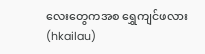လေးတွေကအစ ရွှေကျင်ဖလား(hkailau)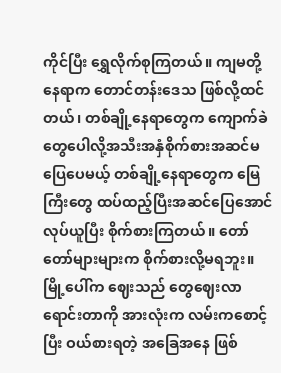ကိုင်ပြီး ရွှေလိုက်စုကြတယ်။ ကျမတို့နေရာက တောင်တန်းဒေသ ဖြစ်လို့ထင်တယ်၊ တစ်ချို့နေရာတွေက ကျောက်ခဲတွေပေါလို့အသီးအနှံစိုက်စားအဆင်မပြေပေမယ့် တစ်ချို့နေရာတွေက မြေကြီးတွေ ထပ်ထည့်ပြီးအဆင်ပြေအောင်လုပ်ယူပြီး စိုက်စားကြတယ်။ တော်တော်များများက စိုက်စားလို့မရဘူး။ မြို့ပေါ်က ဈေးသည် တွေဈေးလာရောင်းတာကို အားလုံးက လမ်းကစောင့်ပြီး ဝယ်စားရတဲ့ အခြေအနေ ဖြစ်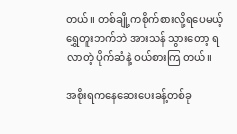တယ်။ တစ်ချို့ကစိုက်စားလို့ရပေမယ့် ရွှေတူးဘက်ဘဲ အားသန် သွားတော့ ရလာတဲ့ ပိုက်ဆံနဲ့ ဝယ်စားကြ တယ်။

အစိုးရကနေဆေးပေးခန့်တစ်ခု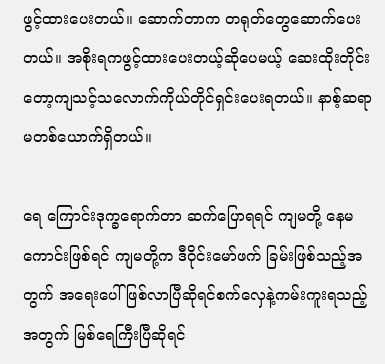ဖွင့်ထားပေးတယ်။ ဆောက်တာက တရုတ်တွေဆောက်ပေးတယ်။ အစိုးရကဖွင့်ထားပေးတယ့်ဆိုပေမယ့် ဆေးထိုးတိုင်းတော့ကျသင့်သလောက်ကိုယ်တိုင်ရှင်းပေးရတယ်။ နာစ့်ဆရာမတစ်ယောက်ရှိတယ်။

ရေ ကြောင်းဒုက္ခရောက်တာ ဆက်ပြောရရင် ကျမတို့ နေမကောင်းဖြစ်ရင် ကျမတို့က ဒီဝိုင်းမော်ဖက် ခြမ်းဖြစ်သည့်အတွက် အရေးပေါ်ဖြစ်လာပြီဆိုရင်စက်လှေနဲ့ကမ်းကူးရသည့်အတွက် မြစ်ရေကြီးပြီဆိုရင်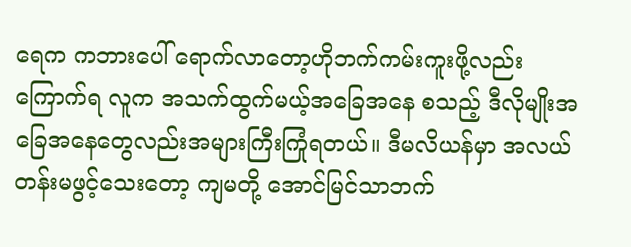ရေက ကဘားပေါ် ရောက်လာတော့ဟိုဘက်ကမ်းကူးဖို့လည်းကြောက်ရ လူက အသက်ထွက်မယ့်အခြေအနေ စသည့် ဒီလိုမျိုးအခြေအနေတွေလည်းအများကြီးကြုံရတယ်။ ဒီမလိယန်မှာ အလယ်တန်းမဖွင့်သေးတော့ ကျမတို့ အောင်မြင်သာဘက်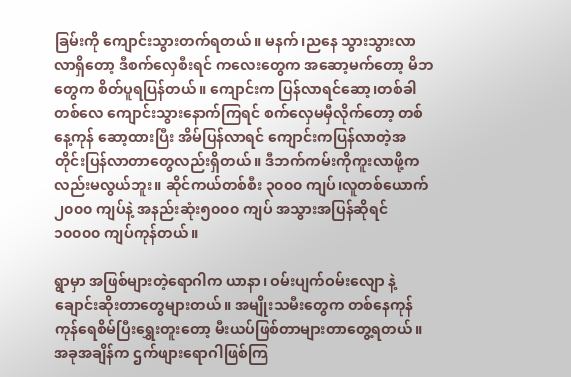ခြမ်းကို ကျောင်းသွားတက်ရတယ်။ မနက်၊ညနေ သွားသွားလာလာရှိတော့ ဒီစက်လှေစီးရင် ကလေးတွေက အဆော့မက်တော့ မိဘတွေက စိတ်ပူရပြန်တယ်။ ကျောင်းက ပြန်လာရင်ဆော့၊တစ်ခါတစ်လေ ကျောင်းသွားနောက်ကြရင် စက်လှေမမှီလိုက်တော့ တစ်နေ့ကုန် ဆော့ထားပြီး အိမ်ပြန်လာရင် ကျောင်းကပြန်လာတဲ့အတိုင်းပြန်လာတာတွေလည်းရှိတယ်။ ဒီဘက်ကမ်းကိုကူးလာဖို့ကလည်းမလွယ်ဘူး။ ဆိုင်ကယ်တစ်စီး ၃၀၀၀ ကျပ်၊လူတစ်ယောက် ၂၀၀၀ ကျပ်နဲ့ အနည်းဆုံး၅၀၀၀ ကျပ် အသွားအပြန်ဆိုရင် ၁၀၀၀၀ ကျပ်ကုန်တယ်။

ရွာမှာ အဖြစ်များတဲ့ရောဂါက ယာနာ၊ ဝမ်းပျက်ဝမ်းလျော နဲ့ ချောင်းဆိုးတာတွေများတယ်။ အမျိုးသမီးတွေက တစ်နေကုန်ကုန်ရေစိမ်ပြီးရွှေးတူးတော့ မီးယပ်ဖြစ်တာများတာတွေ့ရတယ်။ အခုအချိန်က ဌက်ဖျားရောဂါဖြစ်ကြ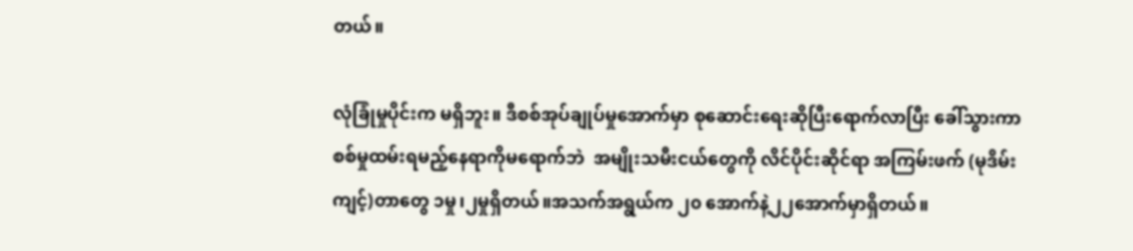တယ်။

လုံခြုံမှုပိုင်းက မရှိဘူး။ ဒီစစ်အုပ်ချုပ်မှုအောက်မှာ စုဆောင်းရေးဆိုပြီးရောက်လာပြီး ခေါ်သွားကာ စစ်မှုထမ်းရမည့်နေရာကိုမရောက်ဘဲ  အမျိုးသမီးငယ်တွေကို လိင်ပိုင်းဆိုင်ရာ အကြမ်းဖက် (မုဒိမ်းကျင့်)တာတွေ ၁မှု၊၂မှုရှိတယ်။အသက်အရွယ်က ၂၀ အောက်နဲ့၂၂အောက်မှာရှိတယ်။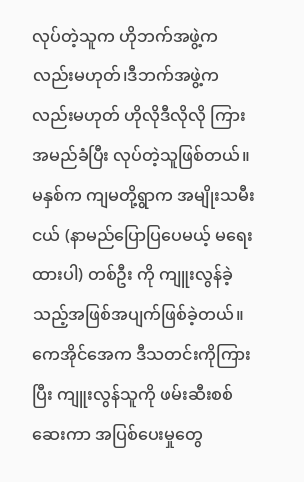လုပ်တဲ့သူက ဟိုဘက်အဖွဲ့ကလည်းမဟုတ်၊ဒီဘက်အဖွဲ့ကလည်းမဟုတ် ဟိုလိုဒီလိုလို ကြားအမည်ခံပြီး လုပ်တဲ့သူဖြစ်တယ်။မနှစ်က ကျမတို့ရွာက အမျိုးသမီးငယ် (နာမည်ပြောပြပေမယ့် မရေးထားပါ) တစ်ဦး ကို ကျူးလွန်ခဲ့သည့်အဖြစ်အပျက်ဖြစ်ခဲ့တယ်။ ကေအိုင်အေက ဒီသတင်းကိုကြားပြီး ကျူးလွန်သူကို ဖမ်းဆီးစစ်ဆေးကာ အပြစ်ပေးမှုတွေ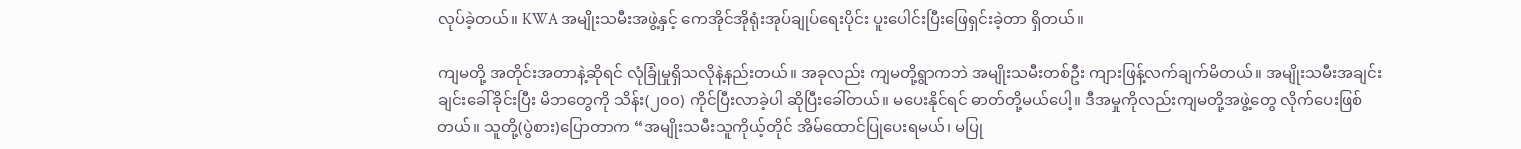လုပ်ခဲ့တယ်။ KWA အမျိုးသမီးအဖွဲ့နှင့် ကေအိုင်အိုရုံးအုပ်ချုပ်ရေးပိုင်း ပူးပေါင်းပြီးဖြေရှင်းခဲ့တာ ရှိတယ်။

ကျမတို့ အတိုင်းအတာနဲ့ဆိုရင် လုံခြုံမှုရှိသလိုနဲ့နည်းတယ်။ အခုလည်း ကျမတို့ရွာကဘဲ အမျိုးသမီးတစ်ဦး ကျားဖြန့်လက်ချက်မိတယ်။ အမျိုးသမီးအချင်းချင်းခေါ်ခိုင်းပြီး မိဘတွေကို သိန်း(၂၀၀) ကိုင်ပြီးလာခဲ့ပါ ဆိုပြီးခေါ်တယ်။ မပေးနိုင်ရင် ဓာတ်တို့မယ်ပေါ့။ ဒီအမှုကိုလည်းကျမတို့အဖွဲ့တွေ လိုက်ပေးဖြစ်တယ်။ သူတို့(ပွဲစား)ပြောတာက “အမျိုးသမီးသူကိုယ့်တိုင် အိမ်ထောင်ပြုပေးရမယ်၊ မပြု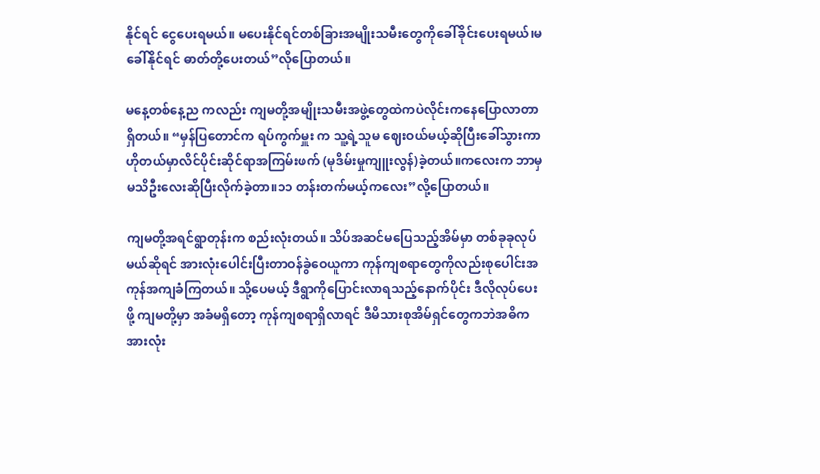နိုင်ရင် ငွေပေးရမယ်။ မပေးနိုင်ရင်တစ်ခြားအမျိုးသမီးတွေကိုခေါ်ခိုင်းပေးရမယ်၊မခေါ်နိုင်ရင် ဓာတ်တို့ပေးတယ်”လိုပြောတယ်။

မနေ့တစ်နေ့ည ကလည်း ကျမတို့အမျိုးသမီးအဖွဲ့တွေထဲကပဲလိုင်းကနေပြောလာတာရှိတယ်။ “မှန်ပြတောင်က ရပ်ကွက်မှူး က သူ့ရဲ့သူမ ဈေးဝယ်မယ့်ဆိုပြီးခေါ်သွားကာ ဟိုတယ်မှာလိင်ပိုင်းဆိုင်ရာအကြမ်းဖက် (မုဒိမ်းမှုကျူးလွန်)ခဲ့တယ်။ကလေးက ဘာမှမသိဦးလေးဆိုပြီးလိုက်ခဲ့တာ။၁၁ တန်းတက်မယ့်ကလေး”လို့ပြောတယ်။

ကျမတို့အရင်ရွာတုန်းက စည်းလုံးတယ်။ သိပ်အဆင်မပြေသည့်အိမ်မှာ တစ်ခုခုလုပ်မယ်ဆိုရင် အားလုံးပေါင်းပြီးတာဝန်ခွဲဝေယူကာ ကုန်ကျစရာတွေကိုလည်းစုပေါင်းအကုန်အကျခံကြတယ်။ သို့ပေမယ့် ဒီရွာကိုပြောင်းလာရသည့်နောက်ပိုင်း ဒီလိုလုပ်ပေးဖို့ ကျမတို့မှာ အခံမရှိတော့ ကုန်ကျစရာရှိလာရင် ဒီမိသားစုအိမ်ရှင်တွေကဘဲအဓိက အားလုံး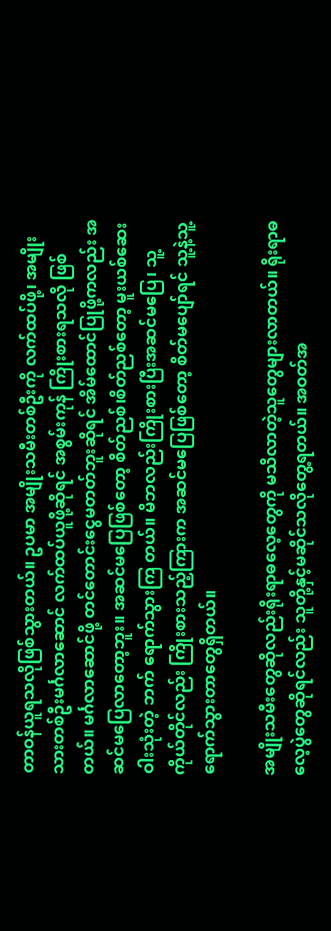တာဝန်ယူရသလိုဖြစ်သွားတယ်။ ဥပမာ အမျိုးသမီးတစ်ဦးကို လက်ထပ်ဖို့၊ အမျိုးသားတစ်ဦးမင်္ဂလာဆောင် လက်ထပ်ယူဖို့ဆိုရင် အစွမ်းကုန် ကြိုးစားရသလို ဖြစ်တယ်။ မင်္ဂလာဆောင်ဖို့ တင်တောင်းငွေမတတ်ဘူးဆိုရင် အိမ်ထောင်ပြုဖို့ကလည်း အဆင်မပြေလာတော့ဘူး။ အဆင်မပြေဖြစ်တော့ စိတ်ညစ်၊စိတ်ညစ်တော့ မူးယစ်ဆေးဝါးသုံးတဲ့ ဘက် ရောက်သွားကြ တယ်။ မိဘလည်းကြိုးစားပြီးအဆင်မပြေ၊ သူ့ကိုယ်တိုင်လည်း ကြိုးစားသည့်ကြားက အဆင်မပြေဖြစ်တော့ စိတ်မပျော်ရင် သူ့နဲ့သူ့ ရောက်သွားတာတွေရှိတယ်။

အမျိုးသမီးတွေဆိုလည်းရိုးရာဓလေ့တွေကို မသိလာတဲ့သူတွေများလာတယ်။ ရိုးရာဓလေ့ပွဲတွေဆိုရင်လည်း သူတို့နှင့်မဆိုင်သလိုတွေ့ရတယ်။ အဝတ်အ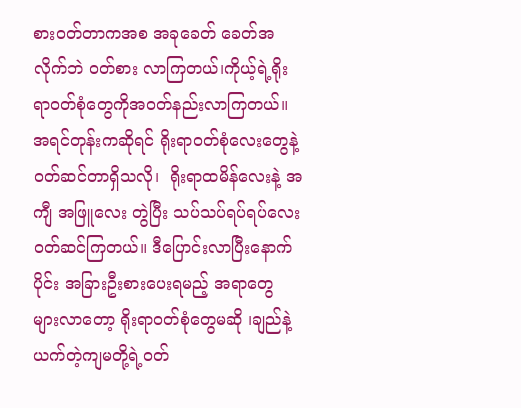စားဝတ်တာကအစ အခုခေတ် ခေတ်အလိုက်ဘဲ ဝတ်စား လာကြတယ်၊ကိုယ့်ရဲ့ရိုးရာဝတ်စုံတွေကိုအဝတ်နည်းလာကြတယ်။ အရင်တုန်းကဆိုရင် ရိုးရာဝတ်စုံလေးတွေနဲ့ ဝတ်ဆင်တာရှိသလို၊  ရိုးရာထမိန်လေးနဲ့ အကျီ အဖြူလေး တွဲပြီး သပ်သပ်ရပ်ရပ်လေးဝတ်ဆင်ကြတယ်။ ဒီပြောင်းလာပြီးနောက်ပိုင်း အခြားဦးစားပေးရမည့် အရာတွေ များလာတော့ ရိုးရာဝတ်စုံတွေမဆို ၊ချည်နဲ့ယက်တဲ့ကျမတို့ရဲ့ဝတ်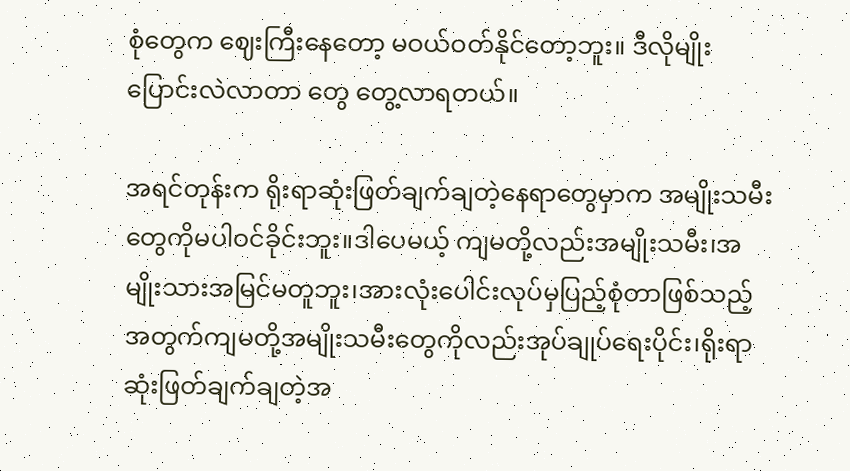စုံတွေက ဈေးကြီးနေတော့ မဝယ်ဝတ်နိုင်တော့ဘူး။ ဒီလိုမျိုးပြောင်းလဲလာတာ တွေ တွေ့လာရတယ်။

အရင်တုန်းက ရိုးရာဆုံးဖြတ်ချက်ချတဲ့နေရာတွေမှာက အမျိုးသမီးတွေကိုမပါဝင်ခိုင်းဘူး။ဒါပေမယ့် ကျမတို့လည်းအမျိုးသမီး၊အမျိုးသားအမြင်မတူဘူး၊အားလုံးပေါင်းလုပ်မှပြည့်စုံတာဖြစ်သည့်အတွက်ကျမတို့အမျိုးသမီးတွေကိုလည်းအုပ်ချုပ်ရေးပိုင်း၊ရိုးရာဆုံးဖြတ်ချက်ချတဲ့အ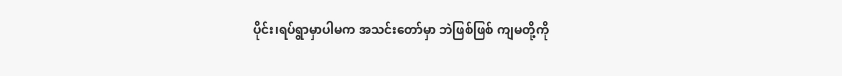ပိုင်း၊ရပ်ရွာမှာပါမက အသင်းတော်မှာ ဘဲဖြစ်ဖြစ် ကျမတို့ကို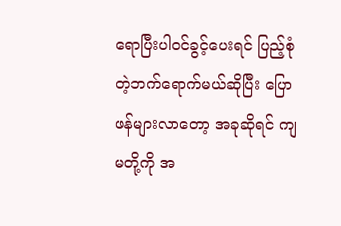ရောပြီးပါဝင်ခွင့်ပေးရင် ပြည့်စုံတဲ့ဘက်ရောက်မယ်ဆိုပြီး ပြောဖန်များလာတော့ အခုဆိုရင် ကျမတို့ကို အ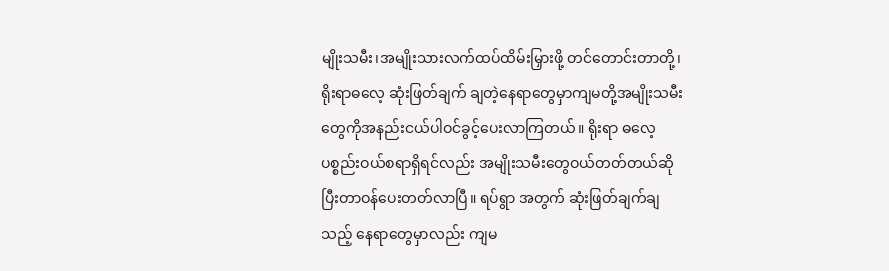မျိုးသမီး၊အမျိုးသားလက်ထပ်ထိမ်းမြှားဖို့ တင်တောင်းတာတို့၊ ရိုးရာဓလေ့ ဆုံးဖြတ်ချက် ချတဲ့နေရာတွေမှာကျမတို့အမျိုးသမီးတွေကိုအနည်းငယ်ပါဝင်ခွင့်ပေးလာကြတယ်။ ရိုးရာ ဓလေ့ပစ္စည်းဝယ်စရာရှိရင်လည်း အမျိုးသမီးတွေဝယ်တတ်တယ်ဆိုပြီးတာဝန်ပေးတတ်လာပြီ။ ရပ်ရွာ အတွက် ဆုံးဖြတ်ချက်ချသည့် နေရာတွေမှာလည်း ကျမ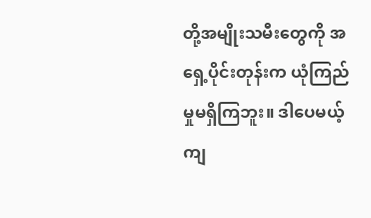တို့အမျိုးသမီးတွေကို အရှေ့ပိုင်းတုန်းက ယုံကြည်မှုမရှိကြဘူး။ ဒါပေမယ့် ကျ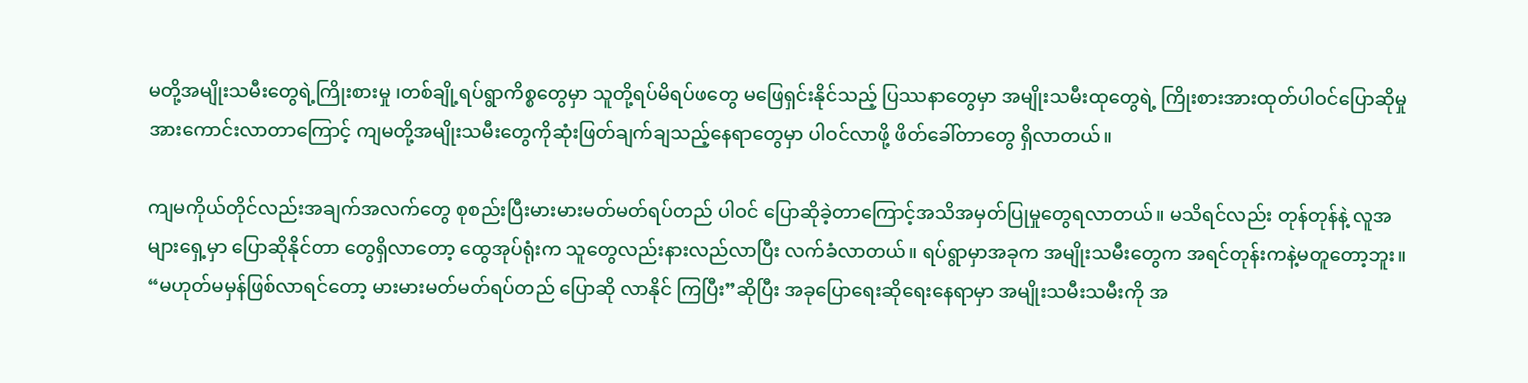မတို့အမျိုးသမီးတွေရဲ့ကြိုးစားမှု ၊တစ်ချို့ရပ်ရွာကိစ္စတွေမှာ သူတို့ရပ်မိရပ်ဖတွေ မဖြေရှင်းနိုင်သည့် ပြဿနာတွေမှာ အမျိုးသမီးထုတွေရဲ့ ကြိုးစားအားထုတ်ပါဝင်ပြောဆိုမှု အားကောင်းလာတာကြောင့် ကျမတို့အမျိုးသမီးတွေကိုဆုံးဖြတ်ချက်ချသည့်နေရာတွေမှာ ပါဝင်လာဖို့ ဖိတ်ခေါ်တာတွေ ရှိလာတယ်။

ကျမကိုယ်တိုင်လည်းအချက်အလက်တွေ စုစည်းပြီးမားမားမတ်မတ်ရပ်တည် ပါဝင် ပြောဆိုခဲ့တာကြောင့်အသိအမှတ်ပြုမှုတွေရလာတယ်။ မသိရင်လည်း တုန်တုန်နဲ့ လူအများရှေ့မှာ ပြောဆိုနိုင်တာ တွေရှိလာတော့ ထွေအုပ်ရုံးက သူတွေလည်းနားလည်လာပြီး လက်ခံလာတယ်။ ရပ်ရွာမှာအခုက အမျိုးသမီးတွေက အရင်တုန်းကနဲ့မတူတော့ဘူး။ “မဟုတ်မမှန်ဖြစ်လာရင်တော့ မားမားမတ်မတ်ရပ်တည် ပြောဆို လာနိုင် ကြပြီး”ဆိုပြီး အခုပြောရေးဆိုရေးနေရာမှာ အမျိုးသမီးသမီးကို အ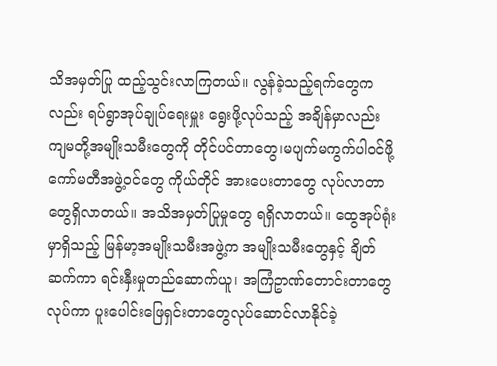သိအမှတ်ပြု ထည့်သွင်းလာကြတယ်။ လွန်ခဲ့သည့်ရက်တွေကလည်း ရပ်ရွာအုပ်ချုပ်ရေးမှူး ရွေးဖို့လုပ်သည့် အချိန်မှာလည်း ကျမတို့အမျိုးသမီးတွေကို တိုင်ပင်တာတွေ၊မပျက်မကွက်ပါဝင်ဖို့ ကော်မတီအဖွဲ့ဝင်တွေ ကိုယ်တိုင် အားပေးတာတွေ လုပ်လာတာ တွေရှိလာတယ်။ အသိအမှတ်ပြုမှုတွေ ရရှိလာတယ်။ ထွေအုပ်ရုံးမှာရှိသည့် မြန်မာ့အမျိုးသမီးအဖွဲ့က အမျိုးသမီးတွေနှင့် ချိတ်ဆက်ကာ ရင်းနှီးမှုတည်ဆောက်ယူ၊ အကြံဥာဏ်တောင်းတာတွေလုပ်ကာ ပူးပေါင်းဖြေရှင်းတာတွေလုပ်ဆောင်လာနိုင်ခဲ့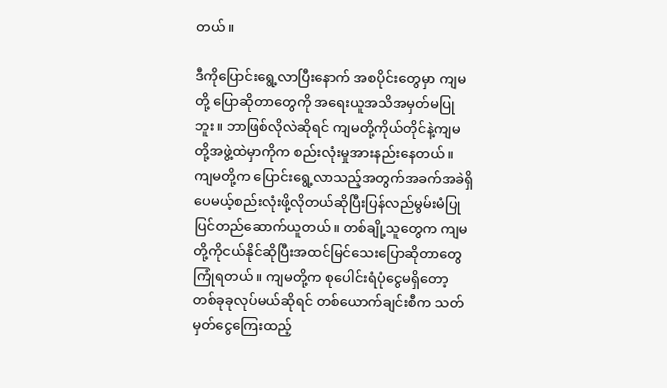တယ်။

ဒီကိုပြောင်းရွေ့လာပြီးနောက် အစပိုင်းတွေမှာ ကျမတို့ ပြောဆိုတာတွေကို အရေးယူအသိအမှတ်မပြုဘူး။ ဘာဖြစ်လိုလဲဆိုရင် ကျမတို့ကိုယ်တိုင်နဲ့ကျမတို့အဖွဲ့ထဲမှာကိုက စည်းလုံးမှုအားနည်းနေတယ်။ ကျမတို့က ပြောင်းရွေ့လာသည့်အတွက်အခက်အခဲရှိပေမယ့်စည်းလုံးဖို့လိုတယ်ဆိုပြီးပြန်လည်မွမ်းမံပြုပြင်တည်ဆောက်ယူတယ်။ တစ်ချို့သူတွေက ကျမတို့ကိုငယ်နိုင်ဆိုပြီးအထင်မြင်သေးပြောဆိုတာတွေကြုံရတယ်။ ကျမတို့က စုပေါင်းရံပုံငွေမရှိတော့ တစ်ခုခုလုပ်မယ်ဆိုရင် တစ်ယောက်ချင်းစီက သတ်မှတ်ငွေကြေးထည့်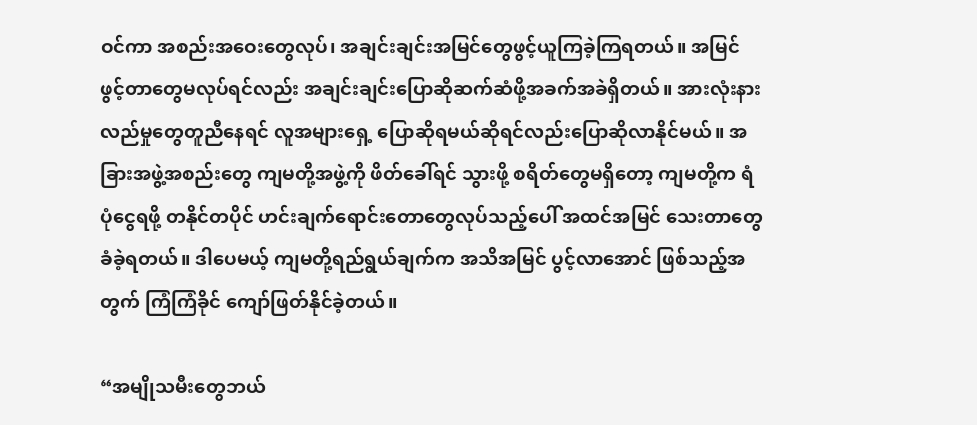ဝင်ကာ အစည်းအဝေးတွေလုပ်၊ အချင်းချင်းအမြင်တွေဖွင့်ယူကြခဲ့ကြရတယ်။ အမြင်ဖွင့်တာတွေမလုပ်ရင်လည်း အချင်းချင်းပြောဆိုဆက်ဆံဖို့အခက်အခဲရှိတယ်။ အားလုံးနားလည်မှုတွေတူညီနေရင် လူအများရှေ့ ပြောဆိုရမယ်ဆိုရင်လည်းပြောဆိုလာနိုင်မယ်။ အခြားအဖွဲ့အစည်းတွေ ကျမတို့အဖွဲ့ကို ဖိတ်ခေါ်ရင် သွားဖို့ စရိတ်တွေမရှိတော့ ကျမတို့က ရံပုံငွေရဖို့ တနိုင်တပိုင် ဟင်းချက်ရောင်းတောတွေလုပ်သည့်ပေါ် အထင်အမြင် သေးတာတွေ ခံခဲ့ရတယ်။ ဒါပေမယ့် ကျမတို့ရည်ရွယ်ချက်က အသိအမြင် ပွင့်လာအောင် ဖြစ်သည့်အတွက် ကြံကြံခိုင် ကျော်ဖြတ်နိုင်ခဲ့တယ်။

“အမျိုသမီးတွေဘယ်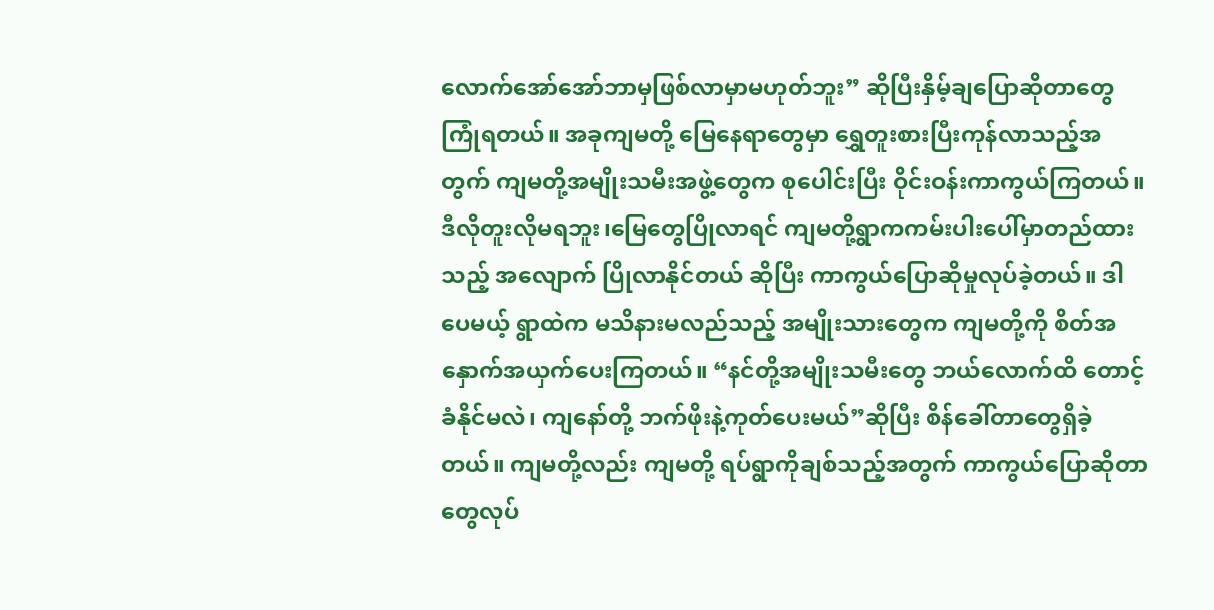လောက်အော်အော်ဘာမှဖြစ်လာမှာမဟုတ်ဘူး” ဆိုပြီးနှိမ့်ချပြောဆိုတာတွေကြုံရတယ်။ အခုကျမတို့ မြေနေရာတွေမှာ ရွှေတူးစားပြီးကုန်လာသည့်အတွက် ကျမတို့အမျိုးသမီးအဖွဲ့တွေက စုပေါင်းပြီး ဝိုင်းဝန်းကာကွယ်ကြတယ်။ ဒီလိုတူးလိုမရဘူး၊မြေတွေပြိုလာရင် ကျမတို့ရွာကကမ်းပါးပေါ်မှာတည်ထားသည့် အလျောက် ပြိုလာနိုင်တယ် ဆိုပြီး ကာကွယ်ပြောဆိုမှုလုပ်ခဲ့တယ်။ ဒါပေမယ့် ရွာထဲက မသိနားမလည်သည့် အမျိုးသားတွေက ကျမတို့ကို စိတ်အနှောက်အယှက်ပေးကြတယ်။ “နင်တို့အမျိုးသမီးတွေ ဘယ်လောက်ထိ တောင့်ခံနိုင်မလဲ၊ ကျနော်တို့ ဘက်ဖိုးနဲ့ကုတ်ပေးမယ်”ဆိုပြီး စိန်ခေါ်တာတွေရှိခဲ့တယ်။ ကျမတို့လည်း ကျမတို့ ရပ်ရွာကိုချစ်သည့်အတွက် ကာကွယ်ပြောဆိုတာတွေလုပ်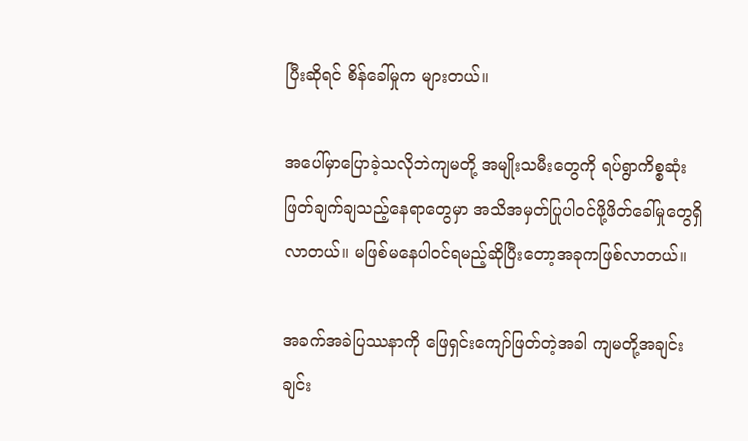ပြီးဆိုရင် စိန်ခေါ်မှုက များတယ်။

အပေါ်မှာပြောခဲ့သလိုဘဲကျမတို့ အမျိုးသမီးတွေကို ရပ်ရွာကိစ္စဆုံးဖြတ်ချက်ချသည့်နေရာတွေမှာ အသိအမှတ်ပြုပါဝင်ဖို့ဖိတ်ခေါ်မှုတွေရှိလာတယ်။ မဖြစ်မနေပါဝင်ရမည့်ဆိုပြီးတော့အခုကဖြစ်လာတယ်။

အခက်အခဲပြဿနာကို ဖြေရှင်းကျော်ဖြတ်တဲ့အခါ ကျမတို့အချင်းချင်း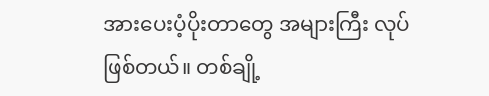အားပေးပံ့ပိုးတာတွေ အများကြီး လုပ်ဖြစ်တယ်။ တစ်ချို့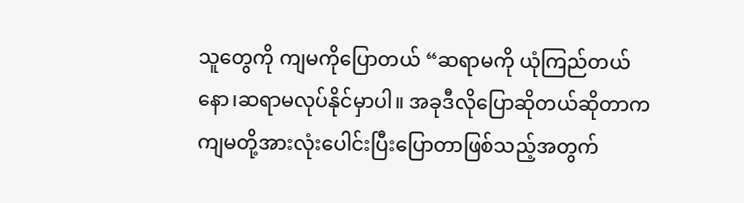သူတွေကို ကျမကိုပြောတယ် “ဆရာမကို ယုံကြည်တယ်နော၊ဆရာမလုပ်နိုင်မှာပါ။ အခုဒီလိုပြောဆိုတယ်ဆိုတာက ကျမတို့အားလုံးပေါင်းပြီးပြောတာဖြစ်သည့်အတွက်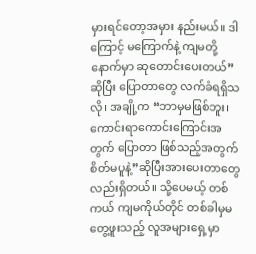မှားရင်တော့အမှား နည်းမယ်။ ဒါကြောင့် မကြောက်နဲ့ ကျမတို့နောက်မှာ ဆုတောင်းပေးတယ်”ဆိုပြီး ပြောတာတွေ လက်ခံရရှိသလို၊ အချို့က “ဘာမှမဖြစ်ဘူး၊ကောင်းရာကောင်းကြောင်းအတွက် ပြောတာ ဖြစ်သည့်အတွက် စိတ်မပူနဲ့”ဆိုပြီးအားပေးတာတွေလည်းရှိတယ်။ သို့ပေမယ့် တစ်ကယ် ကျမကိုယ်တိုင် တစ်ခါမှမတွေ့ဖူးသည့် လူအများရှေ့မှာ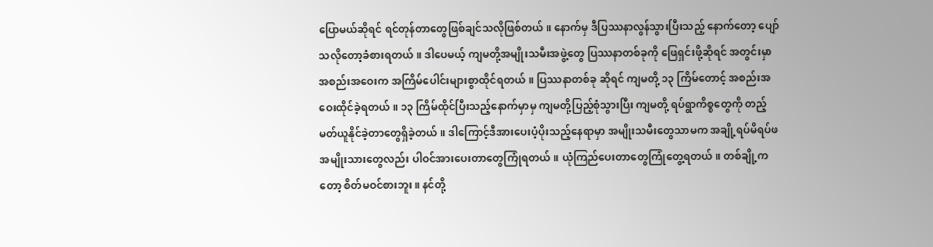ပြောမယ်ဆိုရင် ရင်တုန်တာတွေဖြစ်ချင်သလိုဖြစ်တယ်။ နောက်မှ ဒီပြဿနာလွန်သွားပြီးသည့် နောက်တော့ ပျော်သလိုတော့ခံစားရတယ်။ ဒါပေမယ့် ကျမတို့အမျိုးသမီးအဖွဲ့တွေ ပြဿနာတစ်ခုကို ဖြေရှင်းဖို့ဆိုရင် အတွင်းမှာ အစည်းအဝေးက အကြိမ်ပေါင်းများစွာထိုင်ရတယ်။ ပြဿနာတစ်ခု ဆိုရင် ကျမတို့ ၁၃ ကြိမ်တောင့် အစည်းအဝေးထိုင်ခဲ့ရတယ်။ ၁၃ ကြိမ်ထိုင်ပြီးသည့်နောက်မှာမှ ကျမတို့ပြည့်စုံသွားပြီး ကျမတို့ ရပ်ရွာကိစ္စတွေကို တည့်မတ်ယူနိုင်ခဲ့တာတွေရှိခဲ့တယ်။ ဒါကြောင့်ဒီအားပေးပံ့ပိုးသည့်နေရာမှာ အမျိုးသမီးတွေသာမက အချို့ရပ်မိရပ်ဖ အမျိုးသားတွေလည်း ပါဝင်အားပေးတာတွေကြုံရတယ်။ ယုံကြည်ပေးတာတွေကြုံတွေ့ရတယ်။ တစ်ချို့ကတော့ စိတ်မဝင်စားဘူး။ နင်တို့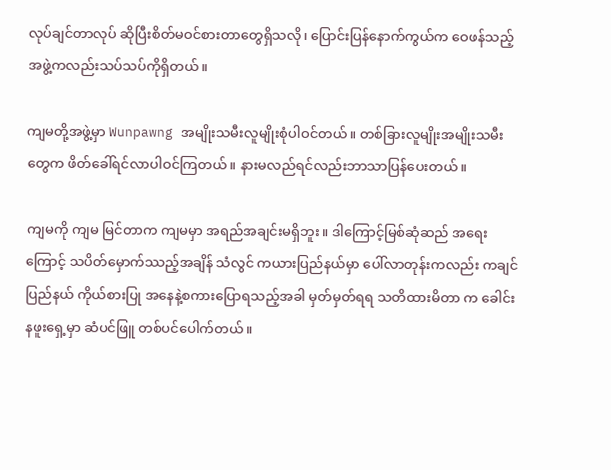လုပ်ချင်တာလုပ် ဆိုပြီးစိတ်မဝင်စားတာတွေရှိသလို၊ ပြောင်းပြန်နောက်ကွယ်က ဝေဖန်သည့်အဖွဲ့ကလည်းသပ်သပ်ကိုရှိတယ်။

ကျမတို့အဖွဲ့မှာ Wunpawng အမျိုးသမီးလူမျိုးစုံပါဝင်တယ်။ တစ်ခြားလူမျိုးအမျိုးသမီးတွေက ဖိတ်ခေါ်ရင်လာပါဝင်ကြတယ်။ နားမလည်ရင်လည်းဘာသာပြန်ပေးတယ်။

ကျမကို ကျမ မြင်တာက ကျမမှာ အရည်အချင်းမရှိဘူး။ ဒါကြောင့်မြစ်ဆုံဆည် အရေးကြောင့် သပိတ်မှောက်ဿည့်အချိန် သံလွင် ကယားပြည်နယ်မှာ ပေါ်လာတုန်းကလည်း ကချင်ပြည်နယ် ကိုယ်စားပြု အနေနဲ့စကားပြောရသည့်အခါ မှတ်မှတ်ရရ သတိထားမိတာ က ခေါင်းနဖူးရှေ့မှာ ဆံပင်ဖြူ တစ်ပင်ပေါက်တယ်။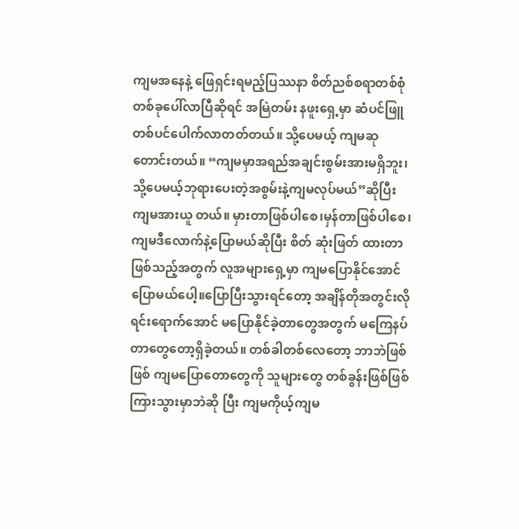ကျမအနေနဲ့ ဖြေရှင်းရမည့်ပြဿနာ စိတ်ညစ်စရာတစ်စုံတစ်ခုပေါ်လာပြီဆိုရင် အမြဲတမ်း နဖူးရှေ့မှာ ဆံပင်ဖြူတစ်ပင်ပေါက်လာတတ်တယ်။ သို့ပေမယ့် ကျမဆုတောင်းတယ်။ “ကျမမှာအရည်အချင်းစွမ်းအားမရှိဘူး၊သို့ပေမယ့်ဘုရားပေးတဲ့အစွမ်းနဲ့ကျမလုပ်မယ်”ဆိုပြီး ကျမအားယူ တယ်။ မှားတာဖြစ်ပါစေ၊မှန်တာဖြစ်ပါစေ၊ ကျမဒီလောက်နဲ့ပြောမယ်ဆိုပြီး စိတ် ဆုံးဖြတ် ထားတာဖြစ်သည့်အတွက် လူအများရှေ့မှာ ကျမပြောနိုင်အောင်ပြောမယ်ပေါ့။ပြောပြီးသွားရင်တော့ အချိန်တိုအတွင်းလိုရင်းရောက်အောင် မပြောနိုင်ခဲ့တာတွေအတွက် မကြေနပ်တာတွေတော့ရှိခဲ့တယ်။ တစ်ခါတစ်လေတော့ ဘာဘဲဖြစ်ဖြစ် ကျမပြောတောတွေကို သူများတွေ တစ်ခွန်းဖြစ်ဖြစ်ကြားသွားမှာဘဲဆို ပြီး ကျမကိုယ့်ကျမ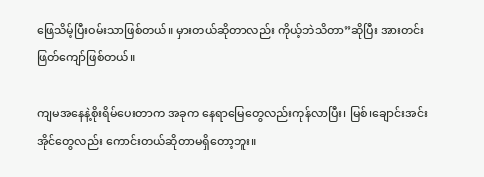ဖြေသိမ့်ပြီးဝမ်းသာဖြစ်တယ်။ မှားတယ်ဆိုတာလည်း ကိုယ့်ဘဲသိတာ”ဆိုပြီး အားတင်းဖြတ်ကျော်ဖြစ်တယ်။

ကျမအနေနဲ့စိုးရိမ်ပေးတာက အခုက နေရာမြေတွေလည်းကုန်လာပြီး၊ မြစ်၊ချောင်းအင်းအိုင်တွေလည်း ကောင်းတယ်ဆိုတာမရှိတော့ဘူး။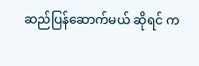ဆည်ပြန်ဆောက်မယ် ဆိုရင် က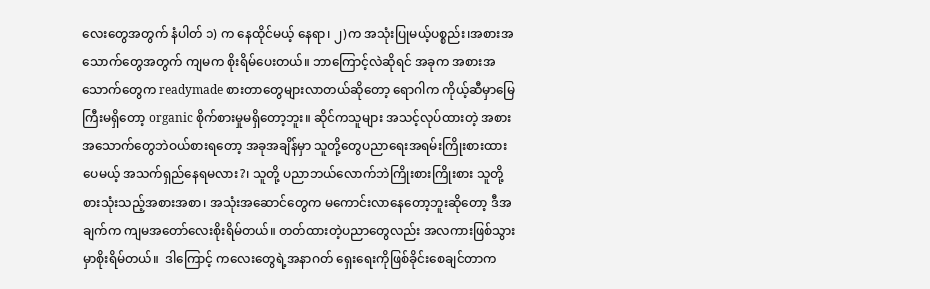လေးတွေအတွက် နံပါတ် ၁) က နေထိုင်မယ့် နေရာ၊ ၂)က အသုံးပြုမယ့်ပစ္စည်း၊အစားအသောက်တွေအတွက် ကျမက စိုးရိမ်ပေးတယ်။ ဘာကြောင့်လဲဆိုရင် အခုက အစားအသောက်တွေက readymade စားတာတွေများလာတယ်ဆိုတော့ ရောဂါက ကိုယ့်ဆီမှာမြေကြီးမရှိတော့ organic စိုက်စားမှုမရှိတော့ဘူး။ ဆိုင်ကသူများ အသင့်လုပ်ထားတဲ့ အစားအသောက်တွေဘဲဝယ်စားရတော့ အခုအချိန်မှာ သူတို့တွေပညာရေးအရမ်းကြိုးစားထားပေမယ့် အသက်ရှည်နေရမလား?၊ သူတို့ ပညာဘယ်လောက်ဘဲကြိုးစားကြိုးစား သူတို့စားသုံးသည့်အစားအစာ၊ အသုံးအဆောင်တွေက မကောင်းလာနေတော့ဘူးဆိုတော့ ဒီအချက်က ကျမအတော်လေးစိုးရိမ်တယ်။ တတ်ထားတဲ့ပညာတွေလည်း အလကားဖြစ်သွားမှာစိုးရိမ်တယ်။  ဒါကြောင့် ကလေးတွေရဲ့အနာဂတ် ရှေးရေးကိုဖြစ်ခိုင်းစေချင်တာက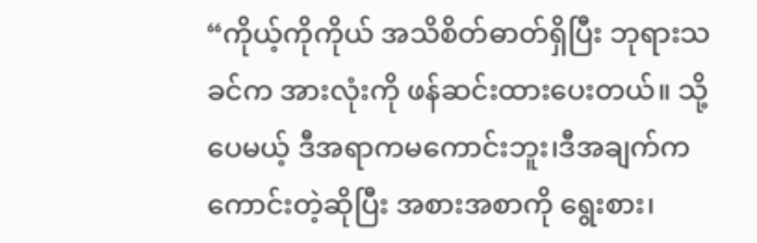“ကိုယ့်ကိုကိုယ် အသိစိတ်ဓာတ်ရှိပြီး ဘုရားသခင်က အားလုံးကို ဖန်ဆင်းထားပေးတယ်။ သို့ပေမယ့် ဒီအရာကမကောင်းဘူး၊ဒီအချက်က ကောင်းတဲ့ဆိုပြီး အစားအစာကို ရွေးစား၊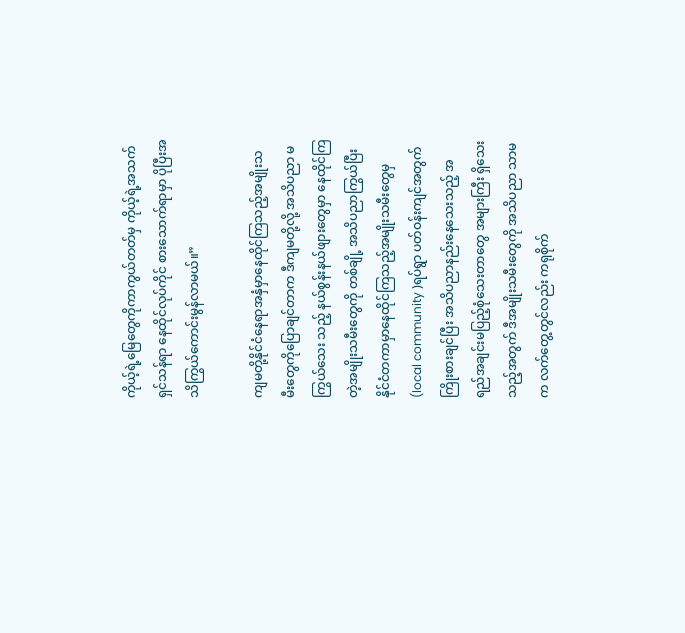ကိုယ့်ရဲ့မြေတွေကိုကာကွယ်တတ်မှ ကိုယ့်ရဲ့အသက်ရှင်သန်ရာ နေထိုင်လုပ်ကိုင် စားသောက်ရာမှာ ပိုပြီးအသိကြွယ်ကောင်းမွန်လာမယ်။”

ကျမတို့နိုင်ငံနေရာအနှံမှာနေထိုင်ကြသည့်အမျိုးသမီးတွေကိုပြောချင်တာက ဒီကျမတို့လို့ အသိပညာ မကြွယ်သေး သည့် နယ်စွန်းနယ်ဖျားတွေမှာ နေထိုင်ကြတဲ့အမျိုးသမီးတွေကို တစ်ချို့ အသိပညာကြွယ်ပြီး နိုင်ငံတကာမှာနေထိုင်ကြသည့်အမျိုးသမီးတွေမှ (local community )ရပ်ရွာ ပတ်ဝန်းကျင်အတွက် ကြိုးစားချင်ပြီး အသိပညာနည်းနေသေးသည့် အရည်အချင်းမပြည့်စုံသေးတာတွေ အများကြီး ရှိသေးသည့်အတွက် ဒီအမျိုးသမီးတွေကို အသိပညာ သာမက လက်တွေ့တွင်လည်း ကရုစိုက်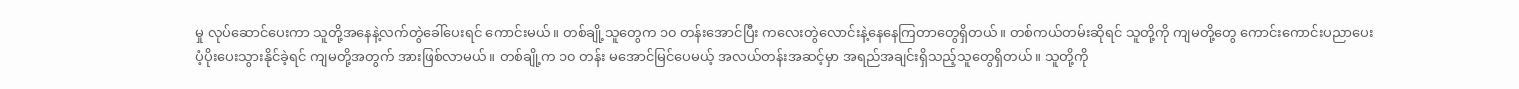မှု လုပ်ဆောင်ပေးကာ သူတို့အနေနဲ့လက်တွဲခေါ်ပေးရင် ကောင်းမယ်။ တစ်ချို့သူတွေက ၁၀ တန်းအောင်ပြီး ကလေးတွဲလောင်းနဲ့နေနေကြတာတွေရှိတယ်။ တစ်ကယ်တမ်းဆိုရင် သူတို့ကို ကျမတို့တွေ ကောင်းကောင်းပညာပေးပံ့ပိုးပေးသွားနိုင်ခဲ့ရင် ကျမတို့အတွက် အားဖြစ်လာမယ်။ တစ်ချို့က ၁၀ တန်း မအောင်မြင်ပေမယ့် အလယ်တန်းအဆင့်မှာ အရည်အချင်းရှိသည့်သူတွေရှိတယ်။ သူတို့ကို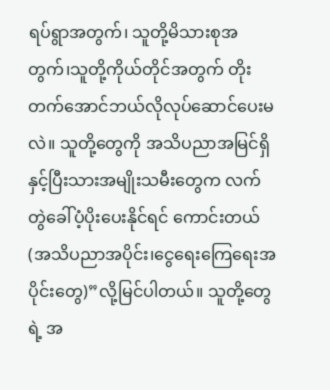ရပ်ရွာအတွက်၊ သူတို့မိသားစုအတွက်၊သူတို့ကိုယ်တိုင်အတွက် တိုးတက်အောင်ဘယ်လိုလုပ်ဆောင်ပေးမလဲ။ သူတို့တွေကို အသိပညာအမြင်ရှိနှင့်ပြီးသားအမျိုးသမီးတွေက လက်တွဲခေါ်ပံ့ပိုးပေးနိုင်ရင် ကောင်းတယ် (အသိပညာအပိုင်း၊ငွေရေးကြေရေးအပိုင်းတွေ)”လို့မြင်ပါတယ်။ သူတို့တွေရဲ့ အ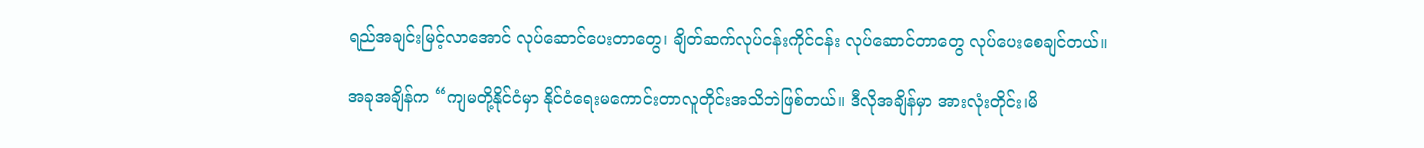ရည်အချင်းမြင့်လာအောင် လုပ်ဆောင်ပေးတာတွေ၊ ချိတ်ဆက်လုပ်ငန်းကိုင်ငန်း လုပ်ဆောင်တာတွေ လုပ်ပေးစေချင်တယ်။

အခုအချိန်က “ကျမတို့နိုင်ငံမှာ နိုင်ငံရေးမကောင်းတာလူတိုင်းအသိဘဲဖြစ်တယ်။ ဒီလိုအချိန်မှာ အားလုံးတိုင်း၊မိ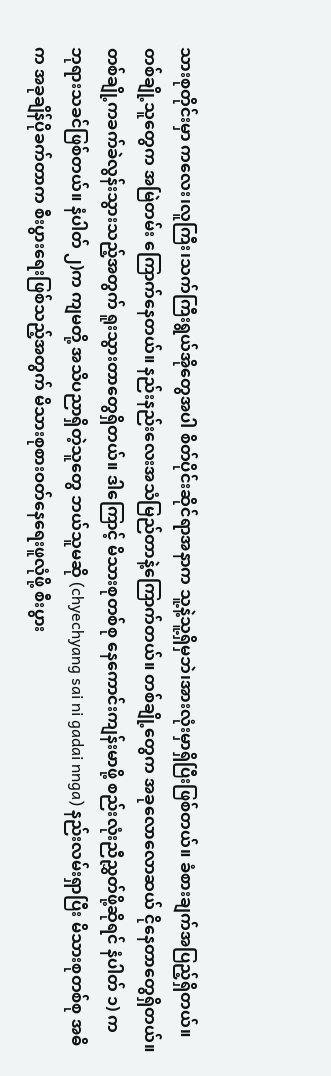သားစုတိုင်းမှာ ကလေး၊လူကြီး၊သက်ကြီးရွယ်အိုတွေအပါ စိတ်ပိုင်းဆိုင်ရာအနာက သူ့နဲ့သူ့ရှိမှဘဲ၊အားလုံးမှာရှိပြီးဖြစ်တယ်။ ခံစားချက်အပြည့်ရှိတယ်။ တစ်ချို့သူတွေက အမြဲတမ်း ကြောက်နေတယ်။ နည်းနည်းလေးအသံမြည်တာနဲ့ကြောက်တယ်။ တစ်ချို့တွေက အခုလောလောဆယ် ငိုနေတာတွေရှိတယ်။ တစ်ချို့ကခက်ခဲလွန်းသွားသည့်အတွက် ရူးသွားတာတွေရှိတယ်။ ဒါကြောင့် မိသားစုတစ်စု နေကောင်းကျန်းမာဖို့ စည်းလုံးညီညွှတ်ဖို့ဆိုရင် နံပါတ် ၁) က ဘုရားသခင်ဖြစ်တယ်။ နံပါတ် ၂)က ကျမတို့ အသိပညာရှိတဲ့သူတွေ ဘယ်သူမဆို (chyechyang sai ni gadai nnga) နည်းလမ်းရှာပြီး မိသားစုတစ်စု အဓိက အခုချိန်ပိုခက်တာက စီးပွားရေးဖြစ်သည့်အတွက် မိသားစုစားဝတ်နေရေးဖူလုံဖို့ စီးပွား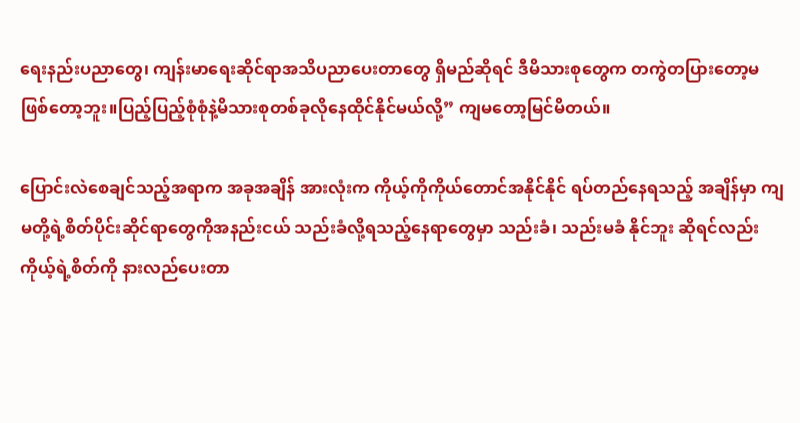ရေးနည်းပညာတွေ၊ ကျန်းမာရေးဆိုင်ရာအသိပညာပေးတာတွေ ရှိမည်ဆိုရင် ဒီမိသားစုတွေက တကွဲတပြားတော့မဖြစ်တော့ဘူး။ပြည့်ပြည့်စုံစုံနဲ့မိသားစုတစ်ခုလိုနေထိုင်နိုင်မယ်လို့” ကျမတော့မြင်မိတယ်။

ပြောင်းလဲစေချင်သည့်အရာက အခုအချိန် အားလုံးက ကိုယ့်ကိုကိုယ်တောင်အနိုင်နိုင် ရပ်တည်နေရသည့် အချိန်မှာ ကျမတို့ရဲ့စိတ်ပိုင်းဆိုင်ရာတွေကိုအနည်းငယ် သည်းခံလို့ရသည့်နေရာတွေမှာ သည်းခံ၊ သည်းမခံ နိုင်ဘူး ဆိုရင်လည်း ကိုယ့်ရဲ့စိတ်ကို နားလည်ပေးတာ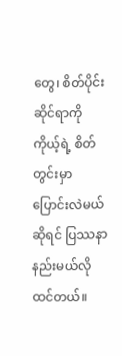တွေ၊ စိတ်ပိုင်းဆိုင်ရာကို ကိုယ့်ရဲ့ စိတ်တွင်းမှာ ပြောင်းလဲမယ်ဆိုရင် ပြဿနာနည်းမယ်လိုထင်တယ်။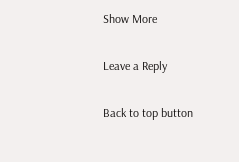Show More

Leave a Reply

Back to top button